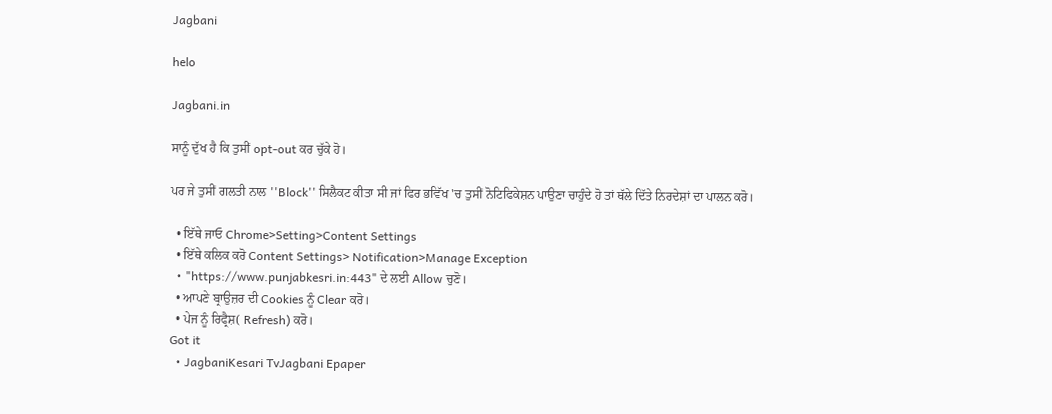Jagbani

helo

Jagbani.in

ਸਾਨੂੰ ਦੁੱਖ ਹੈ ਕਿ ਤੁਸੀਂ opt-out ਕਰ ਚੁੱਕੇ ਹੋ।

ਪਰ ਜੇ ਤੁਸੀਂ ਗਲਤੀ ਨਾਲ ''Block'' ਸਿਲੈਕਟ ਕੀਤਾ ਸੀ ਜਾਂ ਫਿਰ ਭਵਿੱਖ 'ਚ ਤੁਸੀਂ ਨੋਟਿਫਿਕੇਸ਼ਨ ਪਾਉਣਾ ਚਾਹੁੰਦੇ ਹੋ ਤਾਂ ਥੱਲੇ ਦਿੱਤੇ ਨਿਰਦੇਸ਼ਾਂ ਦਾ ਪਾਲਨ ਕਰੋ।

  • ਇੱਥੇ ਜਾਓ Chrome>Setting>Content Settings
  • ਇੱਥੇ ਕਲਿਕ ਕਰੋ Content Settings> Notification>Manage Exception
  • "https://www.punjabkesri.in:443" ਦੇ ਲਈ Allow ਚੁਣੋ।
  • ਆਪਣੇ ਬ੍ਰਾਉਜ਼ਰ ਦੀ Cookies ਨੂੰ Clear ਕਰੋ।
  • ਪੇਜ ਨੂੰ ਰਿਫ੍ਰੈਸ਼( Refresh) ਕਰੋ।
Got it
  • JagbaniKesari TvJagbani Epaper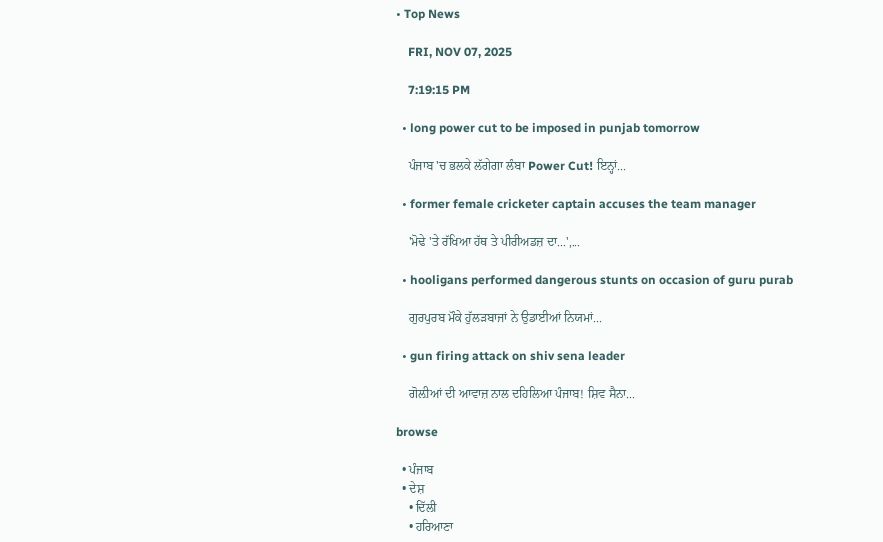• Top News

    FRI, NOV 07, 2025

    7:19:15 PM

  • long power cut to be imposed in punjab tomorrow

    ਪੰਜਾਬ 'ਚ ਭਲਕੇ ਲੱਗੇਗਾ ਲੰਬਾ Power Cut! ਇਨ੍ਹਾਂ...

  • former female cricketer captain accuses the team manager

    'ਮੋਢੇ 'ਤੇ ਰੱਖਿਆ ਹੱਥ ਤੇ ਪੀਰੀਅਡਜ਼ ਦਾ...',...

  • hooligans performed dangerous stunts on occasion of guru purab

    ਗੁਰਪੁਰਬ ਮੌਕੇ ਹੁੱਲੜਬਾਜਾਂ ਨੇ ਉਡਾਈਆਂ ਨਿਯਮਾਂ...

  • gun firing attack on shiv sena leader

    ਗੋਲ਼ੀਆਂ ਦੀ ਆਵਾਜ਼ ਨਾਲ ਦਹਿਲਿਆ ਪੰਜਾਬ! ਸ਼ਿਵ ਸੈਨਾ...

browse

  • ਪੰਜਾਬ
  • ਦੇਸ਼
    • ਦਿੱਲੀ
    • ਹਰਿਆਣਾ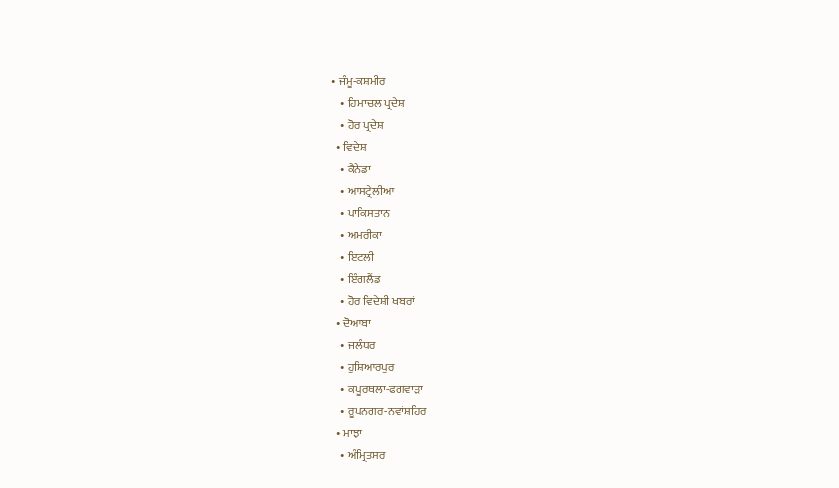• ਜੰਮੂ-ਕਸ਼ਮੀਰ
    • ਹਿਮਾਚਲ ਪ੍ਰਦੇਸ਼
    • ਹੋਰ ਪ੍ਰਦੇਸ਼
  • ਵਿਦੇਸ਼
    • ਕੈਨੇਡਾ
    • ਆਸਟ੍ਰੇਲੀਆ
    • ਪਾਕਿਸਤਾਨ
    • ਅਮਰੀਕਾ
    • ਇਟਲੀ
    • ਇੰਗਲੈਂਡ
    • ਹੋਰ ਵਿਦੇਸ਼ੀ ਖਬਰਾਂ
  • ਦੋਆਬਾ
    • ਜਲੰਧਰ
    • ਹੁਸ਼ਿਆਰਪੁਰ
    • ਕਪੂਰਥਲਾ-ਫਗਵਾੜਾ
    • ਰੂਪਨਗਰ-ਨਵਾਂਸ਼ਹਿਰ
  • ਮਾਝਾ
    • ਅੰਮ੍ਰਿਤਸਰ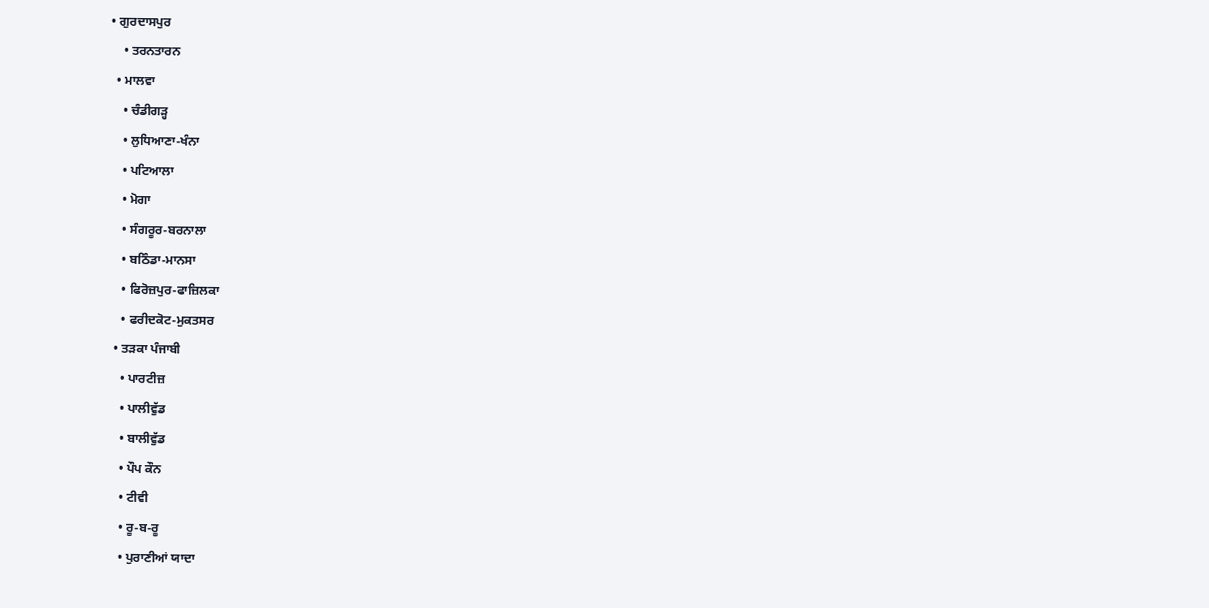• ਗੁਰਦਾਸਪੁਰ
    • ਤਰਨਤਾਰਨ
  • ਮਾਲਵਾ
    • ਚੰਡੀਗੜ੍ਹ
    • ਲੁਧਿਆਣਾ-ਖੰਨਾ
    • ਪਟਿਆਲਾ
    • ਮੋਗਾ
    • ਸੰਗਰੂਰ-ਬਰਨਾਲਾ
    • ਬਠਿੰਡਾ-ਮਾਨਸਾ
    • ਫਿਰੋਜ਼ਪੁਰ-ਫਾਜ਼ਿਲਕਾ
    • ਫਰੀਦਕੋਟ-ਮੁਕਤਸਰ
  • ਤੜਕਾ ਪੰਜਾਬੀ
    • ਪਾਰਟੀਜ਼
    • ਪਾਲੀਵੁੱਡ
    • ਬਾਲੀਵੁੱਡ
    • ਪੌਪ ਕੌਨ
    • ਟੀਵੀ
    • ਰੂ-ਬ-ਰੂ
    • ਪੁਰਾਣੀਆਂ ਯਾਦਾ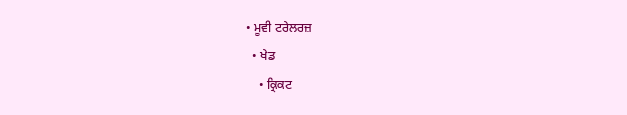• ਮੂਵੀ ਟਰੇਲਰਜ਼
  • ਖੇਡ
    • ਕ੍ਰਿਕਟ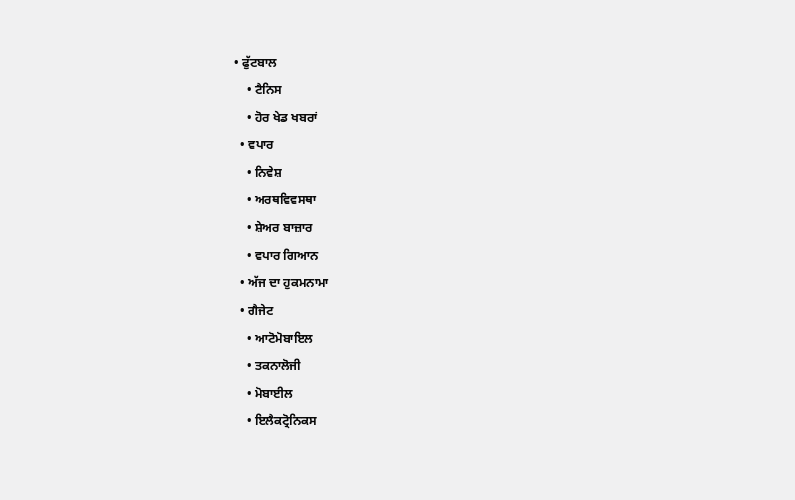• ਫੁੱਟਬਾਲ
    • ਟੈਨਿਸ
    • ਹੋਰ ਖੇਡ ਖਬਰਾਂ
  • ਵਪਾਰ
    • ਨਿਵੇਸ਼
    • ਅਰਥਵਿਵਸਥਾ
    • ਸ਼ੇਅਰ ਬਾਜ਼ਾਰ
    • ਵਪਾਰ ਗਿਆਨ
  • ਅੱਜ ਦਾ ਹੁਕਮਨਾਮਾ
  • ਗੈਜੇਟ
    • ਆਟੋਮੋਬਾਇਲ
    • ਤਕਨਾਲੋਜੀ
    • ਮੋਬਾਈਲ
    • ਇਲੈਕਟ੍ਰੋਨਿਕਸ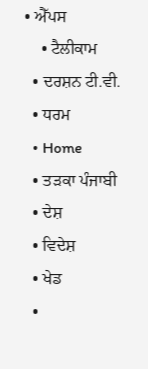• ਐੱਪਸ
    • ਟੈਲੀਕਾਮ
  • ਦਰਸ਼ਨ ਟੀ.ਵੀ.
  • ਧਰਮ
  • Home
  • ਤੜਕਾ ਪੰਜਾਬੀ
  • ਦੇਸ਼
  • ਵਿਦੇਸ਼
  • ਖੇਡ
  •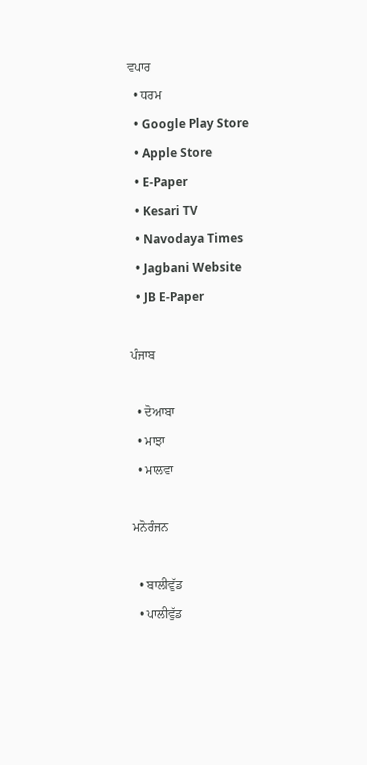ਵਪਾਰ
  • ਧਰਮ
  • Google Play Store
  • Apple Store
  • E-Paper
  • Kesari TV
  • Navodaya Times
  • Jagbani Website
  • JB E-Paper

ਪੰਜਾਬ

  • ਦੋਆਬਾ
  • ਮਾਝਾ
  • ਮਾਲਵਾ

ਮਨੋਰੰਜਨ

  • ਬਾਲੀਵੁੱਡ
  • ਪਾਲੀਵੁੱਡ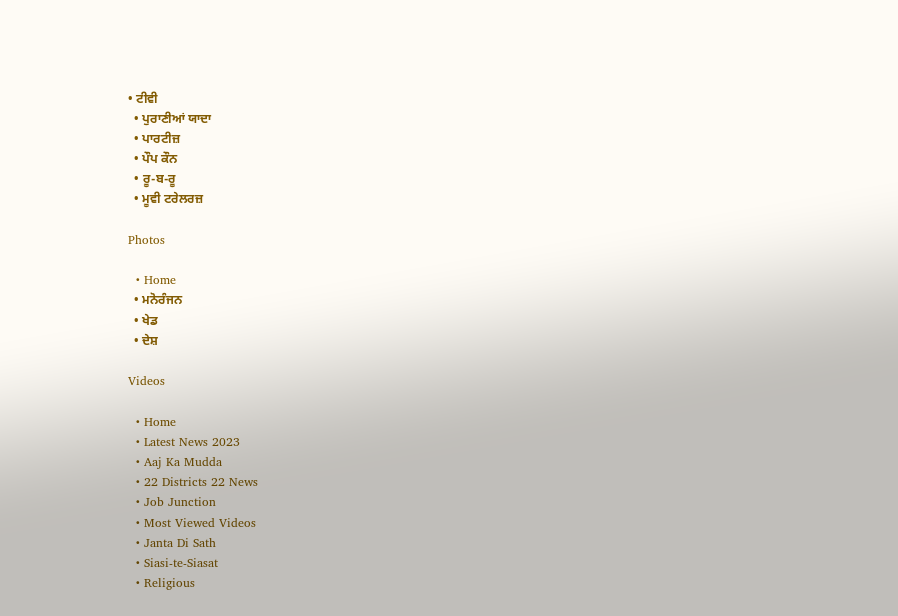• ਟੀਵੀ
  • ਪੁਰਾਣੀਆਂ ਯਾਦਾ
  • ਪਾਰਟੀਜ਼
  • ਪੌਪ ਕੌਨ
  • ਰੂ-ਬ-ਰੂ
  • ਮੂਵੀ ਟਰੇਲਰਜ਼

Photos

  • Home
  • ਮਨੋਰੰਜਨ
  • ਖੇਡ
  • ਦੇਸ਼

Videos

  • Home
  • Latest News 2023
  • Aaj Ka Mudda
  • 22 Districts 22 News
  • Job Junction
  • Most Viewed Videos
  • Janta Di Sath
  • Siasi-te-Siasat
  • Religious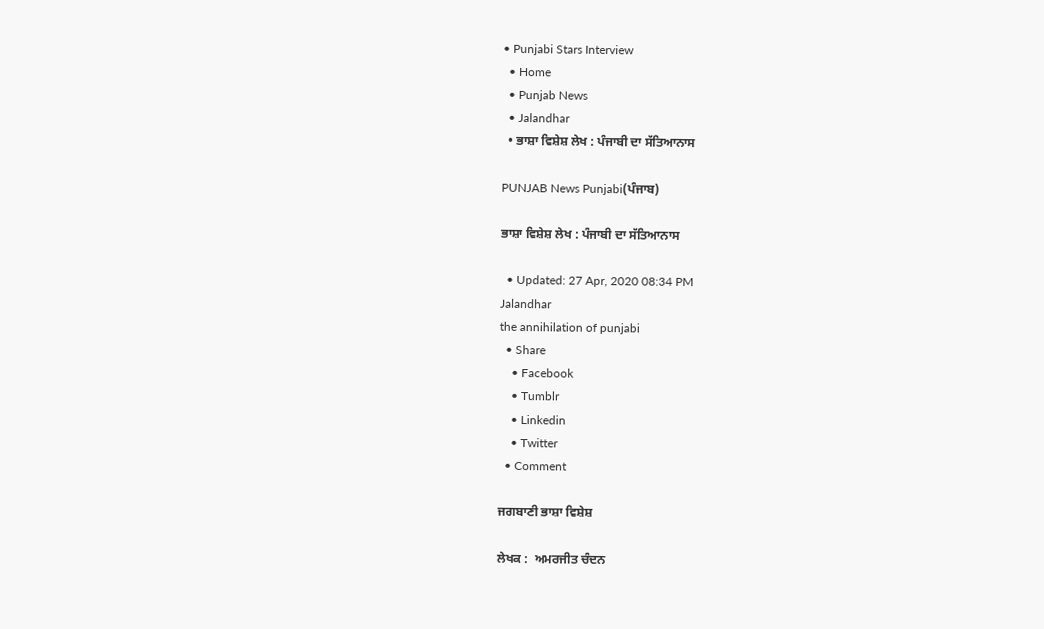• Punjabi Stars Interview
  • Home
  • Punjab News
  • Jalandhar
  • ਭਾਸ਼ਾ ਵਿਸ਼ੇਸ਼ ਲੇਖ : ਪੰਜਾਬੀ ਦਾ ਸੱਤਿਆਨਾਸ

PUNJAB News Punjabi(ਪੰਜਾਬ)

ਭਾਸ਼ਾ ਵਿਸ਼ੇਸ਼ ਲੇਖ : ਪੰਜਾਬੀ ਦਾ ਸੱਤਿਆਨਾਸ

  • Updated: 27 Apr, 2020 08:34 PM
Jalandhar
the annihilation of punjabi
  • Share
    • Facebook
    • Tumblr
    • Linkedin
    • Twitter
  • Comment

ਜਗਬਾਣੀ ਭਾਸ਼ਾ ਵਿਸ਼ੇਸ਼

ਲੇਖਕ :  ਅਮਰਜੀਤ ਚੰਦਨ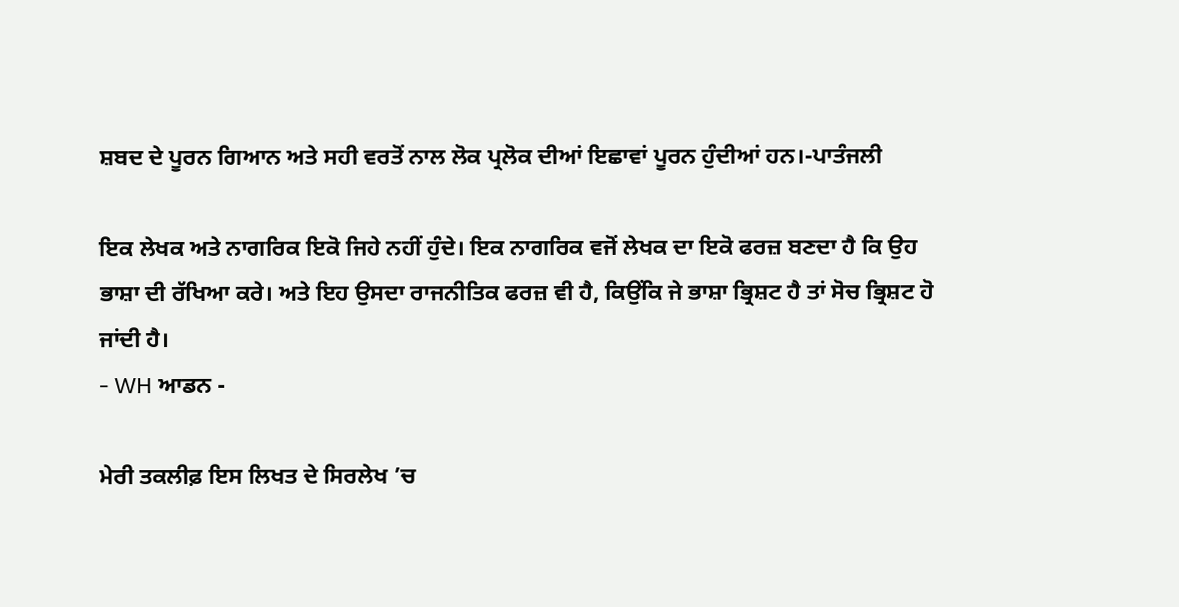ਸ਼ਬਦ ਦੇ ਪੂਰਨ ਗਿਆਨ ਅਤੇ ਸਹੀ ਵਰਤੋਂ ਨਾਲ ਲੋਕ ਪ੍ਰਲੋਕ ਦੀਆਂ ਇਛਾਵਾਂ ਪੂਰਨ ਹੁੰਦੀਆਂ ਹਨ।-ਪਾਤੰਜਲੀ

ਇਕ ਲੇਖਕ ਅਤੇ ਨਾਗਰਿਕ ਇਕੋ ਜਿਹੇ ਨਹੀਂ ਹੁੰਦੇ। ਇਕ ਨਾਗਰਿਕ ਵਜੋਂ ਲੇਖਕ ਦਾ ਇਕੋ ਫਰਜ਼ ਬਣਦਾ ਹੈ ਕਿ ਉਹ ਭਾਸ਼ਾ ਦੀ ਰੱਖਿਆ ਕਰੇ। ਅਤੇ ਇਹ ਉਸਦਾ ਰਾਜਨੀਤਿਕ ਫਰਜ਼ ਵੀ ਹੈ, ਕਿਉਂਕਿ ਜੇ ਭਾਸ਼ਾ ਭ੍ਰਿਸ਼ਟ ਹੈ ਤਾਂ ਸੋਚ ਭ੍ਰਿਸ਼ਟ ਹੋ ਜਾਂਦੀ ਹੈ।
- WH ਆਡਨ -

ਮੇਰੀ ਤਕਲੀਫ਼ ਇਸ ਲਿਖਤ ਦੇ ਸਿਰਲੇਖ ’ਚ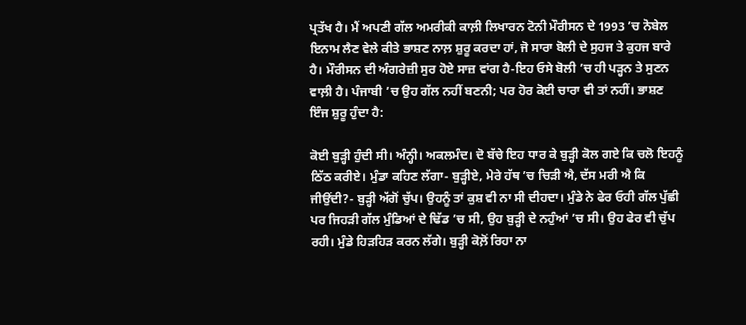ਪ੍ਰਤੱਖ ਹੈ। ਮੈਂ ਅਪਣੀ ਗੱਲ ਅਮਰੀਕੀ ਕਾਲ਼ੀ ਲਿਖਾਰਨ ਟੋਨੀ ਮੌਰੀਸਨ ਦੇ 1993 ’ਚ ਨੋਬੇਲ ਇਨਾਮ ਲੈਣ ਵੇਲੇ ਕੀਤੇ ਭਾਸ਼ਣ ਨਾਲ਼ ਸ਼ੁਰੂ ਕਰਦਾ ਹਾਂ, ਜੋ ਸਾਰਾ ਬੋਲੀ ਦੇ ਸੁਹਜ ਤੇ ਕੁਹਜ ਬਾਰੇ ਹੈ। ਮੌਰੀਸਨ ਦੀ ਅੰਗਰੇਜ਼ੀ ਸੁਰ ਹੋਏ ਸਾਜ਼ ਵਾਂਗ ਹੈ-ਇਹ ਓਸੇ ਬੋਲੀ ’ਚ ਹੀ ਪੜ੍ਹਨ ਤੇ ਸੁਣਨ ਵਾਲ਼ੀ ਹੈ। ਪੰਜਾਬੀ ’ਚ ਉਹ ਗੱਲ ਨਹੀਂ ਬਣਨੀ; ਪਰ ਹੋਰ ਕੋਈ ਚਾਰਾ ਵੀ ਤਾਂ ਨਹੀਂ। ਭਾਸ਼ਣ ਇੰਜ ਸ਼ੁਰੂ ਹੁੰਦਾ ਹੈ:

ਕੋਈ ਬੁੜ੍ਹੀ ਹੁੰਦੀ ਸੀ। ਅੰਨ੍ਹੀ। ਅਕਲਮੰਦ। ਦੋ ਬੱਚੇ ਇਹ ਧਾਰ ਕੇ ਬੁੜ੍ਹੀ ਕੋਲ ਗਏ ਕਿ ਚਲੋ ਇਹਨੂੰ ਠਿੱਠ ਕਰੀਏ। ਮੁੰਡਾ ਕਹਿਣ ਲੱਗਾ- ਬੁੜ੍ਹੀਏ, ਮੇਰੇ ਹੱਥ ’ਚ ਚਿੜੀ ਐ, ਦੱਸ ਮਰੀ ਐ ਕਿ ਜੀਉਂਦੀ?- ਬੁੜ੍ਹੀ ਅੱਗੋਂ ਚੁੱਪ। ਉਹਨੂੰ ਤਾਂ ਕੁਸ਼ ਵੀ ਨਾ ਸੀ ਦੀਹਦਾ। ਮੁੰਡੇ ਨੇ ਫੇਰ ਓਹੀ ਗੱਲ ਪੁੱਛੀ ਪਰ ਜਿਹੜੀ ਗੱਲ ਮੁੰਡਿਆਂ ਦੇ ਢਿੱਡ ’ਚ ਸੀ, ਉਹ ਬੁੜ੍ਹੀ ਦੇ ਨਹੁੰਆਂ ’ਚ ਸੀ। ਉਹ ਫੇਰ ਵੀ ਚੁੱਪ ਰਹੀ। ਮੁੰਡੇ ਹਿੜਹਿੜ ਕਰਨ ਲੱਗੇ। ਬੁੜ੍ਹੀ ਕੋਲ਼ੋਂ ਰਿਹਾ ਨਾ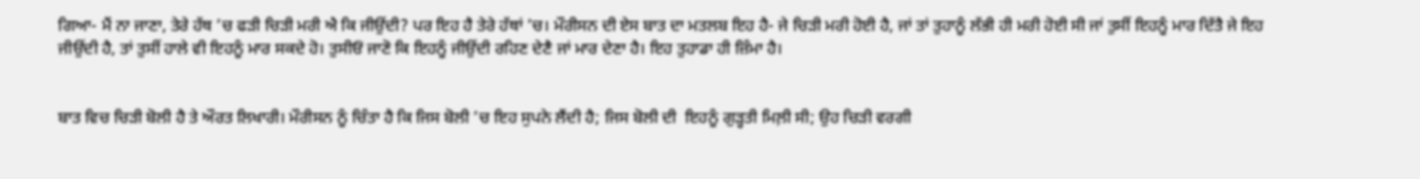ਗਿਆ- ਮੈਂ ਨਾ ਜਾਣਾ, ਤੇਰੇ ਹੱਥ ’ਚ ਫੜੀ ਚਿੜੀ ਮਰੀ ਐ ਕਿ ਜੀਉਂਦੀ? ਪਰ ਇਹ ਹੈ ਤੇਰੇ ਹੱਥਾਂ ’ਚ। ਮੌਰੀਸਨ ਦੀ ਏਸ ਬਾਤ ਦਾ ਮਤਲਬ ਇਹ ਹੈ- ਜੇ ਚਿੜੀ ਮਰੀ ਹੋਈ ਹੈ, ਜਾਂ ਤਾਂ ਤੁਹਾਨੂੰ ਲੱਭੀ ਹੀ ਮਰੀ ਹੋਈ ਸੀ ਜਾਂ ਤੁਸੀਂ ਇਹਨੂੰ ਮਾਰ ਦਿੱਤੈ ਜੇ ਇਹ ਜੀਉਂਦੀ ਹੈ, ਤਾਂ ਤੁਸੀਂ ਹਾਲੇ ਵੀ ਇਹਨੂੰ ਮਾਰ ਸਕਦੇ ਹੋ। ਤੁਸੀਓਂ ਜਾਣੋ ਕਿ ਇਹਨੂੰ ਜੀਉਂਦੀ ਰਹਿਣ ਦੇਣੈ ਜਾਂ ਮਾਰ ਦੇਣਾ ਹੈ। ਇਹ ਤੁਹਾਡਾ ਹੀ ਜ਼ਿੰਮਾ ਹੈ।


ਬਾਤ ਵਿਚ ਚਿੜੀ ਬੋਲੀ ਹੈ ਤੇ ਔਰਤ ਲਿਖਾਰੀ। ਮੌਰੀਸਨ ਨੂੰ ਚਿੰਤਾ ਹੈ ਕਿ ਜਿਸ ਬੋਲੀ ’ਚ ਇਹ ਸੁਪਨੇ ਲੈਂਦੀ ਹੈ; ਜਿਸ ਬੋਲੀ ਦੀ  ਇਹਨੂੰ ਗੁੜ੍ਹਤੀ ਮਿਲ਼ੀ ਸੀ; ਉਹ ਚਿੜੀ ਵਰਗੀ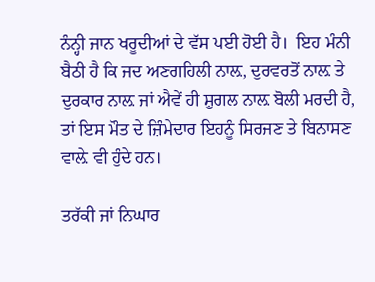ਨੰਨ੍ਹੀ ਜਾਨ ਖਰੂਦੀਆਂ ਦੇ ਵੱਸ ਪਈ ਹੋਈ ਹੈ।  ਇਹ ਮੰਨੀ ਬੈਠੀ ਹੈ ਕਿ ਜਦ ਅਣਗਹਿਲੀ ਨਾਲ਼, ਦੁਰਵਰਤੋਂ ਨਾਲ਼ ਤੇ ਦੁਰਕਾਰ ਨਾਲ਼ ਜਾਂ ਐਵੇਂ ਹੀ ਸ਼ੁਗਲ ਨਾਲ਼ ਬੋਲੀ ਮਰਦੀ ਹੈ, ਤਾਂ ਇਸ ਮੌਤ ਦੇ ਜ਼ਿੰਮੇਦਾਰ ਇਹਨੂੰ ਸਿਰਜਣ ਤੇ ਬਿਨਾਸਣ ਵਾਲ਼ੇ ਵੀ ਹੁੰਦੇ ਹਨ।

ਤਰੱਕੀ ਜਾਂ ਨਿਘਾਰ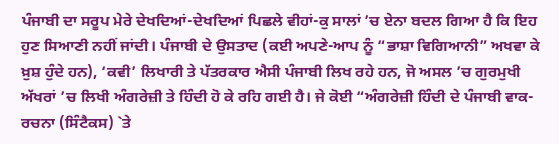ਪੰਜਾਬੀ ਦਾ ਸਰੂਪ ਮੇਰੇ ਦੇਖਦਿਆਂ-ਦੇਖਦਿਆਂ ਪਿਛਲੇ ਵੀਹਾਂ-ਕੁ ਸਾਲਾਂ ’ਚ ਏਨਾ ਬਦਲ ਗਿਆ ਹੈ ਕਿ ਇਹ ਹੁਣ ਸਿਆਣੀ ਨਹੀਂ ਜਾਂਦੀ। ਪੰਜਾਬੀ ਦੇ ਉਸਤਾਦ (ਕਈ ਅਪਣੇ-ਆਪ ਨੂੰ “ਭਾਸ਼ਾ ਵਿਗਿਆਨੀ” ਅਖਵਾ ਕੇ ਖ਼ੁਸ਼ ਹੁੰਦੇ ਹਨ), ‘ਕਵੀ’ ਲਿਖਾਰੀ ਤੇ ਪੱਤਰਕਾਰ ਐਸੀ ਪੰਜਾਬੀ ਲਿਖ ਰਹੇ ਹਨ, ਜੋ ਅਸਲ ’ਚ ਗੁਰਮੁਖੀ ਅੱਖਰਾਂ ’ਚ ਲਿਖੀ ਅੰਗਰੇਜ਼ੀ ਤੇ ਹਿੰਦੀ ਹੋ ਕੇ ਰਹਿ ਗਈ ਹੈ। ਜੇ ਕੋਈ “ਅੰਗਰੇਜ਼ੀ ਹਿੰਦੀ ਦੇ ਪੰਜਾਬੀ ਵਾਕ-ਰਚਨਾ (ਸਿੰਟੈਕਸ) `ਤੇ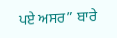ਪਏ ਅਸਰ” ਬਾਰੇ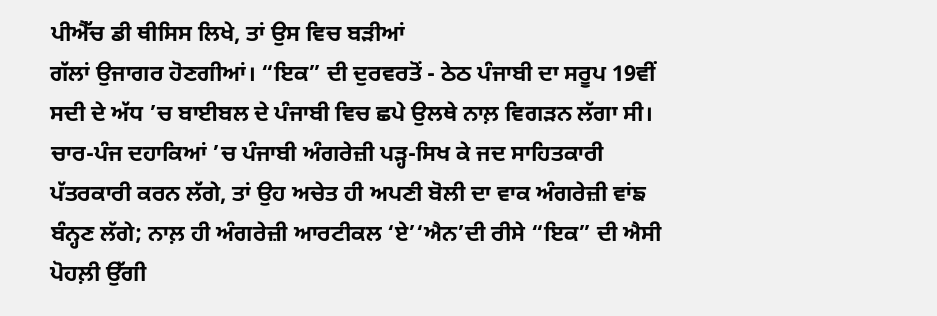ਪੀਐੱਚ ਡੀ ਥੀਸਿਸ ਲਿਖੇ, ਤਾਂ ਉਸ ਵਿਚ ਬੜੀਆਂ
ਗੱਲਾਂ ਉਜਾਗਰ ਹੋਣਗੀਆਂ। “ਇਕ” ਦੀ ਦੁਰਵਰਤੋਂ - ਠੇਠ ਪੰਜਾਬੀ ਦਾ ਸਰੂਪ 19ਵੀਂ ਸਦੀ ਦੇ ਅੱਧ ’ਚ ਬਾਈਬਲ ਦੇ ਪੰਜਾਬੀ ਵਿਚ ਛਪੇ ਉਲਥੇ ਨਾਲ਼ ਵਿਗੜਨ ਲੱਗਾ ਸੀ। ਚਾਰ-ਪੰਜ ਦਹਾਕਿਆਂ ’ਚ ਪੰਜਾਬੀ ਅੰਗਰੇਜ਼ੀ ਪੜ੍ਹ-ਸਿਖ ਕੇ ਜਦ ਸਾਹਿਤਕਾਰੀ ਪੱਤਰਕਾਰੀ ਕਰਨ ਲੱਗੇ, ਤਾਂ ਉਹ ਅਚੇਤ ਹੀ ਅਪਣੀ ਬੋਲੀ ਦਾ ਵਾਕ ਅੰਗਰੇਜ਼ੀ ਵਾਂਙ ਬੰਨ੍ਹਣ ਲੱਗੇ; ਨਾਲ਼ ਹੀ ਅੰਗਰੇਜ਼ੀ ਆਰਟੀਕਲ ‘ਏ’‘ਐਨ’ਦੀ ਰੀਸੇ “ਇਕ” ਦੀ ਐਸੀ ਪੋਹਲ਼ੀ ਉੱਗੀ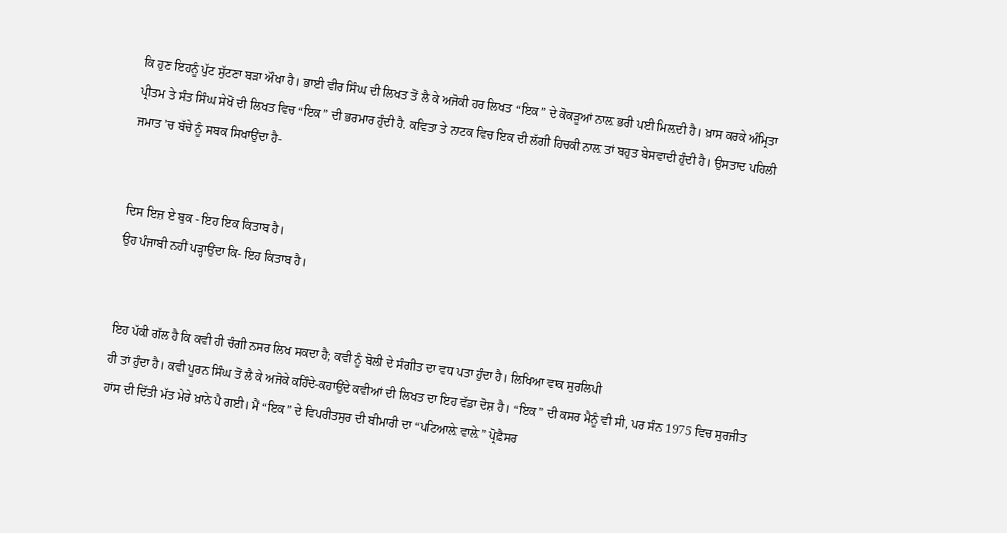ਕਿ ਹੁਣ ਇਹਨੂੰ ਪੁੱਟ ਸੁੱਟਣਾ ਬੜਾ ਔਖਾ ਹੈ। ਭਾਈ ਵੀਰ ਸਿੰਘ ਦੀ ਲਿਖਤ ਤੋਂ ਲੈ ਕੇ ਅਜੋਕੀ ਹਰ ਲਿਖਤ “ਇਕ” ਦੇ ਕੋਕੜੂਆਂ ਨਾਲ਼ ਭਰੀ ਪਈ ਮਿਲ਼ਦੀ ਹੈ। ਖ਼ਾਸ ਕਰਕੇ ਅੰਮ੍ਰਿਤਾ ਪ੍ਰੀਤਮ ਤੇ ਸੰਤ ਸਿੰਘ ਸੇਖੋਂ ਦੀ ਲਿਖਤ ਵਿਚ “ਇਕ” ਦੀ ਭਰਮਾਰ ਹੁੰਦੀ ਹੈ. ਕਵਿਤਾ ਤੇ ਨਾਟਕ ਵਿਚ ਇਕ ਦੀ ਲੱਗੀ ਹਿਚਕੀ ਨਾਲ਼ ਤਾਂ ਬਹੁਤ ਬੇਸਵਾਦੀ ਹੁੰਦੀ ਹੈ। ਉਸਤਾਦ ਪਹਿਲੀ ਜਮਾਤ ’ਚ ਬੱਚੇ ਨੂੰ ਸਬਕ ਸਿਖਾਉਂਦਾ ਹੈ-


ਦਿਸ ਇਜ਼ ਏ ਬੁਕ - ਇਹ ਇਕ ਕਿਤਾਬ ਹੈ।
ਉਹ ਪੰਜਾਬੀ ਨਹੀਂ ਪੜ੍ਹਾਉਂਦਾ ਕਿ- ਇਹ ਕਿਤਾਬ ਹੈ।


ਇਹ ਪੱਕੀ ਗੱਲ ਹੈ ਕਿ ਕਵੀ ਹੀ ਚੰਗੀ ਨਸਰ ਲਿਖ ਸਕਦਾ ਹੈ; ਕਵੀ ਨੂੰ ਬੋਲੀ ਦੇ ਸੰਗੀਤ ਦਾ ਵਧ ਪਤਾ ਹੁੰਦਾ ਹੈ। ਲਿਖਿਆ ਵਾਕ ਸੁਰਲਿਪੀ
ਹੀ ਤਾਂ ਹੁੰਦਾ ਹੈ। ਕਵੀ ਪੂਰਨ ਸਿੰਘ ਤੋਂ ਲੈ ਕੇ ਅਜੋਕੇ ਕਹਿੰਦੇ-ਕਹਾਉਂਦੇ ਕਵੀਆਂ ਦੀ ਲਿਖਤ ਦਾ ਇਹ ਵੱਡਾ ਦੋਸ਼ ਹੈ। “ਇਕ” ਦੀ ਕਸਰ ਮੈਨੂੰ ਵੀ ਸੀ, ਪਰ ਸੰਨ 1975 ਵਿਚ ਸੁਰਜੀਤ ਹਾਂਸ ਦੀ ਦਿੱਤੀ ਮੱਤ ਮੇਰੇ ਖ਼ਾਨੇ ਪੈ ਗਈ। ਮੈਂ “ਇਕ” ਦੇ ਵਿਪਰੀਤਸੁਰ ਦੀ ਬੀਮਾਰੀ ਦਾ “ਪਟਿਆਲ਼ੇ ਵਾਲ਼ੇ” ਪ੍ਰੋਫ਼ੈਸਰ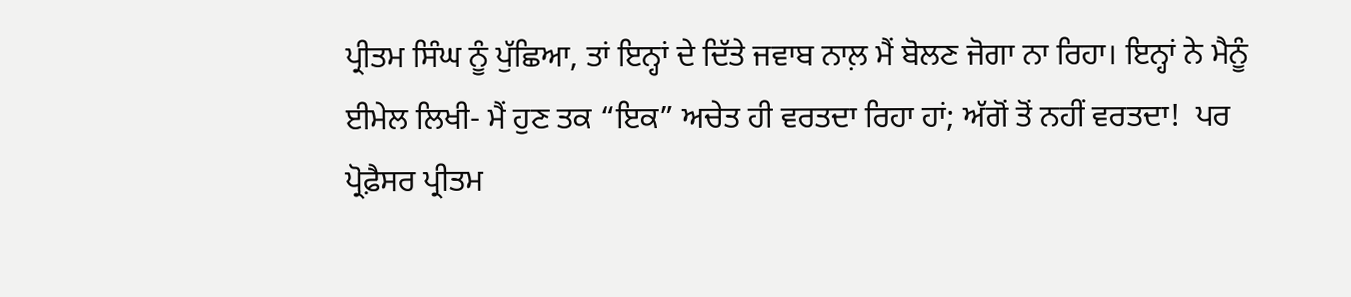ਪ੍ਰੀਤਮ ਸਿੰਘ ਨੂੰ ਪੁੱਛਿਆ, ਤਾਂ ਇਨ੍ਹਾਂ ਦੇ ਦਿੱਤੇ ਜਵਾਬ ਨਾਲ਼ ਮੈਂ ਬੋਲਣ ਜੋਗਾ ਨਾ ਰਿਹਾ। ਇਨ੍ਹਾਂ ਨੇ ਮੈਨੂੰ ਈਮੇਲ ਲਿਖੀ- ਮੈਂ ਹੁਣ ਤਕ “ਇਕ” ਅਚੇਤ ਹੀ ਵਰਤਦਾ ਰਿਹਾ ਹਾਂ; ਅੱਗੋਂ ਤੋਂ ਨਹੀਂ ਵਰਤਦਾ!  ਪਰ ਪ੍ਰੋਫ਼ੈਸਰ ਪ੍ਰੀਤਮ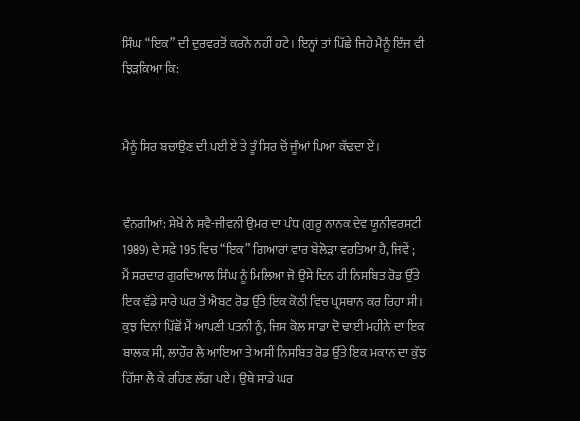ਸਿੰਘ “ਇਕ” ਦੀ ਦੁਰਵਰਤੋਂ ਕਰਨੋਂ ਨਹੀਂ ਹਟੇ। ਇਨ੍ਹਾਂ ਤਾਂ ਪਿੱਛੇ ਜਿਹੇ ਮੈਨੂੰ ਇੰਜ ਵੀ ਝਿੜਕਿਆ ਕਿ:


ਮੈਨੂੰ ਸਿਰ ਬਚਾਉਣ ਦੀ ਪਈ ਏ ਤੇ ਤੂੰ ਸਿਰ ਚੋਂ ਜੂੰਆਂ ਪਿਆ ਕੱਢਦਾ ਏਂ।


ਵੰਨਗੀਆਂ: ਸੇਖੋਂ ਨੇ ਸਵੈ-ਜੀਵਨੀ ਉਮਰ ਦਾ ਪੰਧ (ਗੁਰੂ ਨਾਨਕ ਦੇਵ ਯੂਨੀਵਰਸਟੀ 1989) ਦੇ ਸਫ਼ੇ 195 ਵਿਚ “ਇਕ” ਗਿਆਰਾਂ ਵਾਰ ਬੇਲੋੜਾ ਵਰਤਿਆ ਹੈ, ਜਿਵੇਂ ;
ਮੈਂ ਸਰਦਾਰ ਗੁਰਦਿਆਲ ਸਿੰਘ ਨੂੰ ਮਿਲਿਆ ਜੋ ਉਸੇ ਦਿਨ ਹੀ ਨਿਸਬਿਤ ਰੋਡ ਉੱਤੇ ਇਕ ਵੱਡੇ ਸਾਰੇ ਘਰ ਤੋਂ ਐਬਟ ਰੋਡ ਉੱਤੇ ਇਕ ਕੋਠੀ ਵਿਚ ਪ੍ਰਸਥਾਨ ਕਰ ਰਿਹਾ ਸੀ। ਕੁਝ ਦਿਨਾਂ ਪਿੱਛੋਂ ਮੈਂ ਆਪਣੀ ਪਤਨੀ ਨੂੰ, ਜਿਸ ਕੋਲ ਸਾਡਾ ਦੋ ਢਾਈ ਮਹੀਨੇ ਦਾ ਇਕ ਬਾਲਕ ਸੀ, ਲਾਹੌਰ ਲੈ ਆਇਆ ਤੇ ਅਸੀਂ ਨਿਸਬਿਤ ਰੋਡ ਉੱਤੇ ਇਕ ਮਕਾਨ ਦਾ ਕੁੱਝ ਹਿੱਸਾ ਲੈ ਕੇ ਰਹਿਣ ਲੱਗ ਪਏ। ਉਥੇ ਸਾਡੇ ਘਰ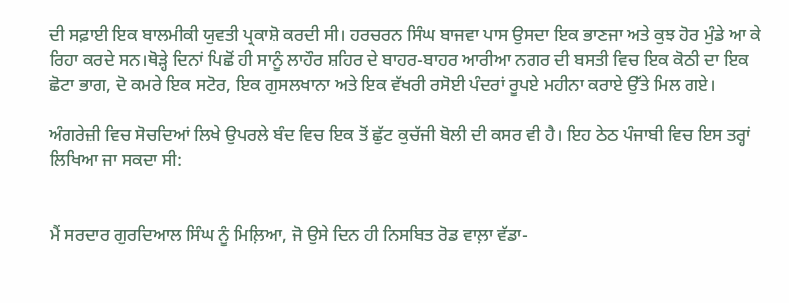ਦੀ ਸਫ਼ਾਈ ਇਕ ਬਾਲਮੀਕੀ ਯੁਵਤੀ ਪ੍ਰਕਾਸ਼ੋ ਕਰਦੀ ਸੀ। ਹਰਚਰਨ ਸਿੰਘ ਬਾਜਵਾ ਪਾਸ ਉਸਦਾ ਇਕ ਭਾਣਜਾ ਅਤੇ ਕੁਝ ਹੋਰ ਮੁੰਡੇ ਆ ਕੇ ਰਿਹਾ ਕਰਦੇ ਸਨ।ਥੋੜ੍ਹੇ ਦਿਨਾਂ ਪਿਛੋਂ ਹੀ ਸਾਨੂੰ ਲਾਹੌਰ ਸ਼ਹਿਰ ਦੇ ਬਾਹਰ-ਬਾਹਰ ਆਰੀਆ ਨਗਰ ਦੀ ਬਸਤੀ ਵਿਚ ਇਕ ਕੋਠੀ ਦਾ ਇਕ ਛੋਟਾ ਭਾਗ, ਦੋ ਕਮਰੇ ਇਕ ਸਟੋਰ, ਇਕ ਗੁਸਲਖਾਨਾ ਅਤੇ ਇਕ ਵੱਖਰੀ ਰਸੋਈ ਪੰਦਰਾਂ ਰੂਪਏ ਮਹੀਨਾ ਕਰਾਏ ਉੱਤੇ ਮਿਲ ਗਏ।

ਅੰਗਰੇਜ਼ੀ ਵਿਚ ਸੋਚਦਿਆਂ ਲਿਖੇ ਉਪਰਲੇ ਬੰਦ ਵਿਚ ਇਕ ਤੋਂ ਛੁੱਟ ਕੁਚੱਜੀ ਬੋਲੀ ਦੀ ਕਸਰ ਵੀ ਹੈ। ਇਹ ਠੇਠ ਪੰਜਾਬੀ ਵਿਚ ਇਸ ਤਰ੍ਹਾਂ ਲਿਖਿਆ ਜਾ ਸਕਦਾ ਸੀ:


ਮੈਂ ਸਰਦਾਰ ਗੁਰਦਿਆਲ ਸਿੰਘ ਨੂੰ ਮਿਲ਼ਿਆ, ਜੋ ਉਸੇ ਦਿਨ ਹੀ ਨਿਸਬਿਤ ਰੋਡ ਵਾਲ਼ਾ ਵੱਡਾ-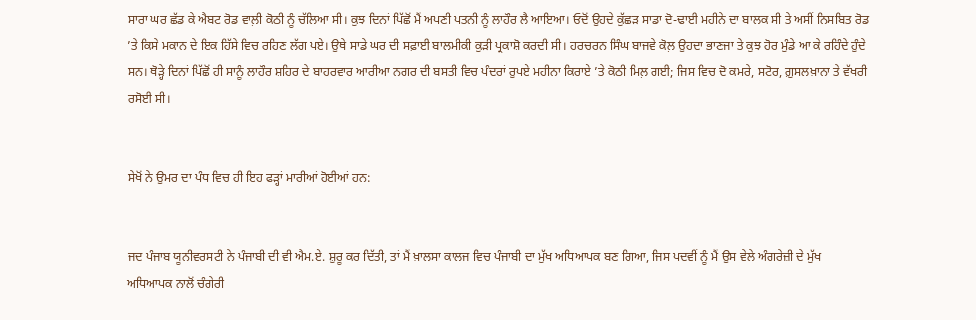ਸਾਰਾ ਘਰ ਛੱਡ ਕੇ ਐਬਟ ਰੋਡ ਵਾਲ਼ੀ ਕੋਠੀ ਨੂੰ ਚੱਲਿਆ ਸੀ। ਕੁਝ ਦਿਨਾਂ ਪਿੱਛੋਂ ਮੈਂ ਅਪਣੀ ਪਤਨੀ ਨੂੰ ਲਾਹੌਰ ਲੈ ਆਇਆ। ਓਦੋਂ ਉਹਦੇ ਕੁੱਛੜ ਸਾਡਾ ਦੋ-ਢਾਈ ਮਹੀਨੇ ਦਾ ਬਾਲਕ ਸੀ ਤੇ ਅਸੀਂ ਨਿਸਬਿਤ ਰੋਡ ’ਤੇ ਕਿਸੇ ਮਕਾਨ ਦੇ ਇਕ ਹਿੱਸੇ ਵਿਚ ਰਹਿਣ ਲੱਗ ਪਏ। ਉਥੇ ਸਾਡੇ ਘਰ ਦੀ ਸਫ਼ਾਈ ਬਾਲਮੀਕੀ ਕੁੜੀ ਪ੍ਰਕਾਸ਼ੋ ਕਰਦੀ ਸੀ। ਹਰਚਰਨ ਸਿੰਘ ਬਾਜਵੇ ਕੋਲ਼ ਉਹਦਾ ਭਾਣਜਾ ਤੇ ਕੁਝ ਹੋਰ ਮੁੰਡੇ ਆ ਕੇ ਰਹਿੰਦੇ ਹੁੰਦੇ ਸਨ। ਥੋੜ੍ਹੇ ਦਿਨਾਂ ਪਿੱਛੋਂ ਹੀ ਸਾਨੂੰ ਲਾਹੌਰ ਸ਼ਹਿਰ ਦੇ ਬਾਹਰਵਾਰ ਆਰੀਆ ਨਗਰ ਦੀ ਬਸਤੀ ਵਿਚ ਪੰਦਰਾਂ ਰੁਪਏ ਮਹੀਨਾ ਕਿਰਾਏ ’ਤੇ ਕੋਠੀ ਮਿਲ਼ ਗਈ; ਜਿਸ ਵਿਚ ਦੋ ਕਮਰੇ, ਸਟੋਰ, ਗ਼ੁਸਲਖ਼ਾਨਾ ਤੇ ਵੱਖਰੀ ਰਸੋਈ ਸੀ।


ਸੇਖੋਂ ਨੇ ਉਮਰ ਦਾ ਪੰਧ ਵਿਚ ਹੀ ਇਹ ਫੜ੍ਹਾਂ ਮਾਰੀਆਂ ਹੋਈਆਂ ਹਨ:


ਜਦ ਪੰਜਾਬ ਯੂਨੀਵਰਸਟੀ ਨੇ ਪੰਜਾਬੀ ਦੀ ਵੀ ਐਮ.ਏ. ਸ਼ੁਰੂ ਕਰ ਦਿੱਤੀ, ਤਾਂ ਮੈਂ ਖ਼ਾਲਸਾ ਕਾਲਜ ਵਿਚ ਪੰਜਾਬੀ ਦਾ ਮੁੱਖ ਅਧਿਆਪਕ ਬਣ ਗਿਆ, ਜਿਸ ਪਦਵੀਂ ਨੂੰ ਮੈਂ ਉਸ ਵੇਲੇ ਅੰਗਰੇਜ਼ੀ ਦੇ ਮੁੱਖ ਅਧਿਆਪਕ ਨਾਲੋਂ ਚੰਗੇਰੀ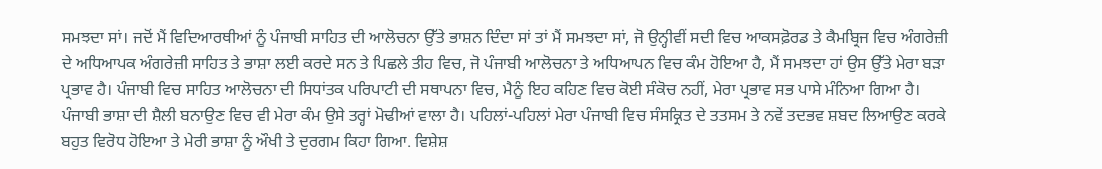ਸਮਝਦਾ ਸਾਂ। ਜਦੋਂ ਮੈਂ ਵਿਦਿਆਰਥੀਆਂ ਨੂੰ ਪੰਜਾਬੀ ਸਾਹਿਤ ਦੀ ਆਲੋਚਨਾ ਉੱਤੇ ਭਾਸ਼ਨ ਦਿੰਦਾ ਸਾਂ ਤਾਂ ਮੈਂ ਸਮਝਦਾ ਸਾਂ, ਜੋ ਉਨ੍ਹੀਵੀਂ ਸਦੀ ਵਿਚ ਆਕਸਫ਼ੋਰਡ ਤੇ ਕੈਮਬ੍ਰਿਜ ਵਿਚ ਅੰਗਰੇਜ਼ੀ ਦੇ ਅਧਿਆਪਕ ਅੰਗਰੇਜ਼ੀ ਸਾਹਿਤ ਤੇ ਭਾਸ਼ਾ ਲਈ ਕਰਦੇ ਸਨ ਤੇ ਪਿਛਲੇ ਤੀਹ ਵਿਚ, ਜੋ ਪੰਜਾਬੀ ਆਲੋਚਨਾ ਤੇ ਅਧਿਆਪਨ ਵਿਚ ਕੰਮ ਹੋਇਆ ਹੈ, ਮੈਂ ਸਮਝਦਾ ਹਾਂ ਉਸ ਉੱਤੇ ਮੇਰਾ ਬੜਾ ਪ੍ਰਭਾਵ ਹੈ। ਪੰਜਾਬੀ ਵਿਚ ਸਾਹਿਤ ਆਲੋਚਨਾ ਦੀ ਸਿਧਾਂਤਕ ਪਰਿਪਾਟੀ ਦੀ ਸਥਾਪਨਾ ਵਿਚ, ਮੈਨੂੰ ਇਹ ਕਹਿਣ ਵਿਚ ਕੋਈ ਸੰਕੋਚ ਨਹੀਂ, ਮੇਰਾ ਪ੍ਰਭਾਵ ਸਭ ਪਾਸੇ ਮੰਨਿਆ ਗਿਆ ਹੈ। ਪੰਜਾਬੀ ਭਾਸ਼ਾ ਦੀ ਸ਼ੈਲੀ ਬਨਾਉਣ ਵਿਚ ਵੀ ਮੇਰਾ ਕੰਮ ਉਸੇ ਤਰ੍ਹਾਂ ਮੋਢੀਆਂ ਵਾਲਾ ਹੈ। ਪਹਿਲਾਂ-ਪਹਿਲਾਂ ਮੇਰਾ ਪੰਜਾਬੀ ਵਿਚ ਸੰਸਕ੍ਰਿਤ ਦੇ ਤਤਸਮ ਤੇ ਨਵੇਂ ਤਦਭਵ ਸ਼ਬਦ ਲਿਆਉਣ ਕਰਕੇ ਬਹੁਤ ਵਿਰੋਧ ਹੋਇਆ ਤੇ ਮੇਰੀ ਭਾਸ਼ਾ ਨੂੰ ਔਖੀ ਤੇ ਦੁਰਗਮ ਕਿਹਾ ਗਿਆ. ਵਿਸ਼ੇਸ਼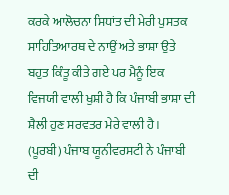ਕਰਕੇ ਆਲੋਚਨਾ ਸਿਧਾਂਤ ਦੀ ਮੇਰੀ ਪੁਸਤਕ ਸਾਹਿਤਿਆਰਥ ਦੇ ਨਾਉਂ ਅਤੇ ਭਾਸ਼ਾ ਉਤੇ ਬਹੁਤ ਕਿੰਤੂ ਕੀਤੇ ਗਏ ਪਰ ਮੈਨੂੰ ਇਕ ਵਿਜਯੀ ਵਾਲੀ ਖੁਸ਼ੀ ਹੈ ਕਿ ਪੰਜਾਬੀ ਭਾਸ਼ਾ ਦੀ ਸ਼ੈਲੀ ਹੁਣ ਸਰਵਤਰ ਮੇਰੇ ਵਾਲੀ ਹੈ। (ਪੂਰਬੀ) ਪੰਜਾਬ ਯੂਨੀਵਰਸਟੀ ਨੇ ਪੰਜਾਬੀ ਦੀ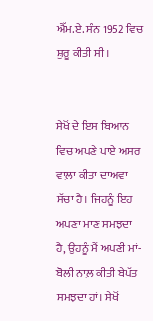ਐੱਮ.ਏ. ਸੰਨ 1952 ਵਿਚ ਸ਼ੁਰੂ ਕੀਤੀ ਸੀ।


ਸੇਖੋਂ ਦੇ ਇਸ ਬਿਆਨ ਵਿਚ ਅਪਣੇ ਪਾਏ ਅਸਰ ਵਾਲ਼ਾ ਕੀਤਾ ਦਾਅਵਾ ਸੱਚਾ ਹੈ। ਜਿਹਨੂੰ ਇਹ ਅਪਣਾ ਮਾਣ ਸਮਝਦਾ ਹੈ, ਉਹਨੂੰ ਮੈਂ ਅਪਣੀ ਮਾਂ-ਬੋਲੀ ਨਾਲ਼ ਕੀਤੀ ਬੇਪੱਤ ਸਮਝਦਾ ਹਾਂ। ਸੇਖੋਂ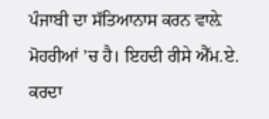ਪੰਜਾਬੀ ਦਾ ਸੱਤਿਆਨਾਸ ਕਰਨ ਵਾਲ਼ੇ ਮੋਹਰੀਆਂ ’ਚ ਹੈ। ਇਹਦੀ ਰੀਸੇ ਐੱਮ.ਏ. ਕਰਦਾ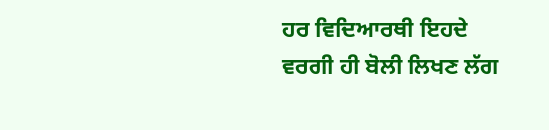ਹਰ ਵਿਦਿਆਰਥੀ ਇਹਦੇ ਵਰਗੀ ਹੀ ਬੋਲੀ ਲਿਖਣ ਲੱਗ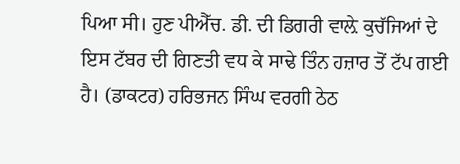ਪਿਆ ਸੀ। ਹੁਣ ਪੀਐੱਚ. ਡੀ. ਦੀ ਡਿਗਰੀ ਵਾਲ਼ੇ ਕੁਚੱਜਿਆਂ ਦੇ ਇਸ ਟੱਬਰ ਦੀ ਗਿਣਤੀ ਵਧ ਕੇ ਸਾਢੇ ਤਿੰਨ ਹਜ਼ਾਰ ਤੋਂ ਟੱਪ ਗਈ ਹੈ। (ਡਾਕਟਰ) ਹਰਿਭਜਨ ਸਿੰਘ ਵਰਗੀ ਠੇਠ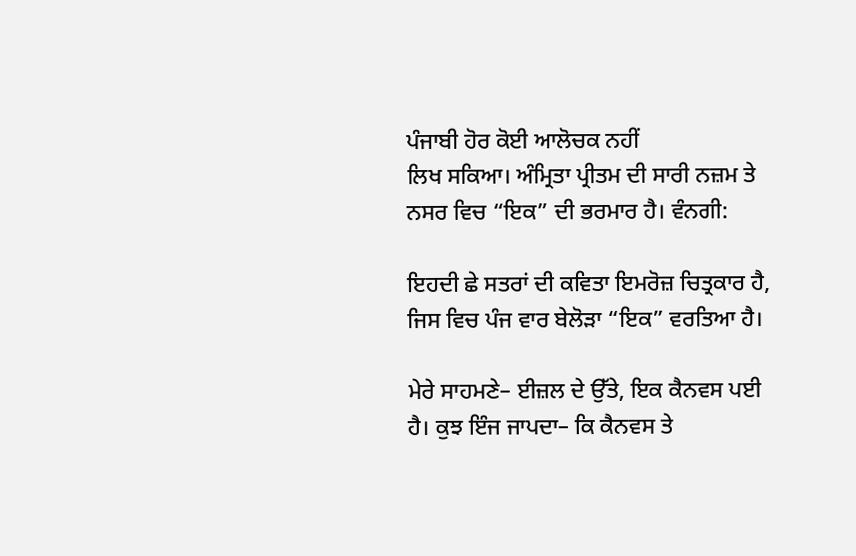ਪੰਜਾਬੀ ਹੋਰ ਕੋਈ ਆਲੋਚਕ ਨਹੀਂ
ਲਿਖ ਸਕਿਆ। ਅੰਮ੍ਰਿਤਾ ਪ੍ਰੀਤਮ ਦੀ ਸਾਰੀ ਨਜ਼ਮ ਤੇ ਨਸਰ ਵਿਚ “ਇਕ” ਦੀ ਭਰਮਾਰ ਹੈ। ਵੰਨਗੀ:

ਇਹਦੀ ਛੇ ਸਤਰਾਂ ਦੀ ਕਵਿਤਾ ਇਮਰੋਜ਼ ਚਿਤ੍ਰਕਾਰ ਹੈ, ਜਿਸ ਵਿਚ ਪੰਜ ਵਾਰ ਬੇਲੋੜਾ “ਇਕ” ਵਰਤਿਆ ਹੈ।

ਮੇਰੇ ਸਾਹਮਣੇ– ਈਜ਼ਲ ਦੇ ਉੱਤੇ, ਇਕ ਕੈਨਵਸ ਪਈ ਹੈ। ਕੁਝ ਇੰਜ ਜਾਪਦਾ– ਕਿ ਕੈਨਵਸ ਤੇ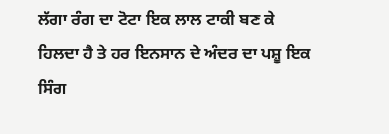ਲੱਗਾ ਰੰਗ ਦਾ ਟੋਟਾ ਇਕ ਲਾਲ ਟਾਕੀ ਬਣ ਕੇ ਹਿਲਦਾ ਹੈ ਤੇ ਹਰ ਇਨਸਾਨ ਦੇ ਅੰਦਰ ਦਾ ਪਸ਼ੂ ਇਕ ਸਿੰਗ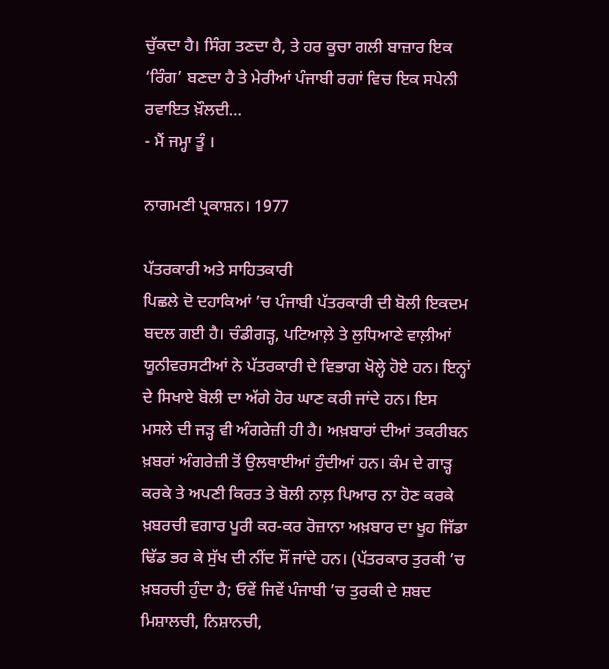ਚੁੱਕਦਾ ਹੈ। ਸਿੰਗ ਤਣਦਾ ਹੈ, ਤੇ ਹਰ ਕੂਚਾ ਗਲੀ ਬਾਜ਼ਾਰ ਇਕ ‘ਰਿੰਗ’ ਬਣਦਾ ਹੈ ਤੇ ਮੇਰੀਆਂ ਪੰਜਾਬੀ ਰਗਾਂ ਵਿਚ ਇਕ ਸਪੇਨੀ ਰਵਾਇਤ ਖ਼ੌਲਦੀ…
- ਮੈਂ ਜਮ੍ਹਾ ਤੂੰ ।

ਨਾਗਮਣੀ ਪ੍ਰਕਾਸ਼ਨ। 1977

ਪੱਤਰਕਾਰੀ ਅਤੇ ਸਾਹਿਤਕਾਰੀ
ਪਿਛਲੇ ਦੋ ਦਹਾਕਿਆਂ ’ਚ ਪੰਜਾਬੀ ਪੱਤਰਕਾਰੀ ਦੀ ਬੋਲੀ ਇਕਦਮ ਬਦਲ ਗਈ ਹੈ। ਚੰਡੀਗੜ੍ਹ, ਪਟਿਆਲ਼ੇ ਤੇ ਲੁਧਿਆਣੇ ਵਾਲ਼ੀਆਂ ਯੂਨੀਵਰਸਟੀਆਂ ਨੇ ਪੱਤਰਕਾਰੀ ਦੇ ਵਿਭਾਗ ਖੋਲ੍ਹੇ ਹੋਏ ਹਨ। ਇਨ੍ਹਾਂ ਦੇ ਸਿਖਾਏ ਬੋਲੀ ਦਾ ਅੱਗੇ ਹੋਰ ਘਾਣ ਕਰੀ ਜਾਂਦੇ ਹਨ। ਇਸ ਮਸਲੇ ਦੀ ਜੜ੍ਹ ਵੀ ਅੰਗਰੇਜ਼ੀ ਹੀ ਹੈ। ਅਖ਼ਬਾਰਾਂ ਦੀਆਂ ਤਕਰੀਬਨ ਖ਼ਬਰਾਂ ਅੰਗਰੇਜ਼ੀ ਤੋਂ ਉਲਥਾਈਆਂ ਹੁੰਦੀਆਂ ਹਨ। ਕੰਮ ਦੇ ਗਾੜ੍ਹ ਕਰਕੇ ਤੇ ਅਪਣੀ ਕਿਰਤ ਤੇ ਬੋਲੀ ਨਾਲ਼ ਪਿਆਰ ਨਾ ਹੋਣ ਕਰਕੇ ਖ਼ਬਰਚੀ ਵਗਾਰ ਪੂਰੀ ਕਰ-ਕਰ ਰੋਜ਼ਾਨਾ ਅਖ਼ਬਾਰ ਦਾ ਖੂਹ ਜਿੱਡਾ ਢਿੱਡ ਭਰ ਕੇ ਸੁੱਖ ਦੀ ਨੀਂਦ ਸੌਂ ਜਾਂਦੇ ਹਨ। (ਪੱਤਰਕਾਰ ਤੁਰਕੀ ’ਚ ਖ਼ਬਰਚੀ ਹੁੰਦਾ ਹੈ; ਓਵੇਂ ਜਿਵੇਂ ਪੰਜਾਬੀ ’ਚ ਤੁਰਕੀ ਦੇ ਸ਼ਬਦ ਮਿਸ਼ਾਲਚੀ, ਨਿਸ਼ਾਨਚੀ,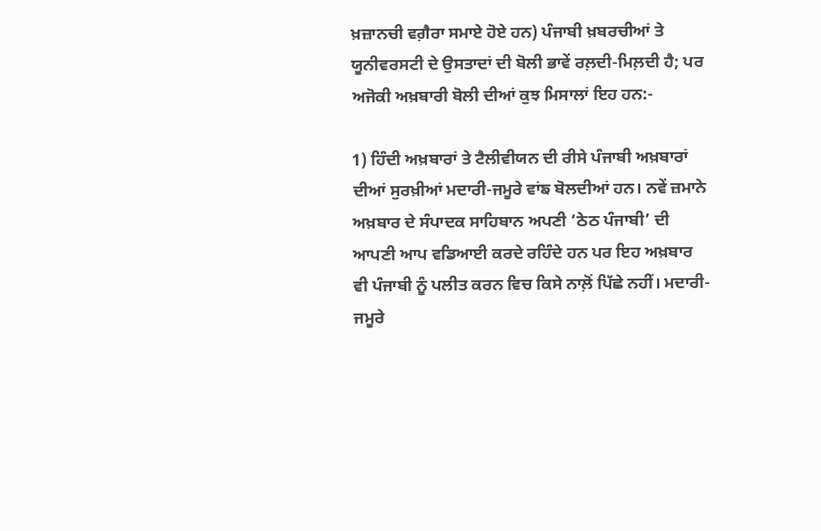ਖ਼ਜ਼ਾਨਚੀ ਵਗ਼ੈਰਾ ਸਮਾਏ ਹੋਏ ਹਨ) ਪੰਜਾਬੀ ਖ਼ਬਰਚੀਆਂ ਤੇ ਯੂਨੀਵਰਸਟੀ ਦੇ ਉਸਤਾਦਾਂ ਦੀ ਬੋਲੀ ਭਾਵੇਂ ਰਲ਼ਦੀ-ਮਿਲ਼ਦੀ ਹੈ; ਪਰ ਅਜੋਕੀ ਅਖ਼ਬਾਰੀ ਬੋਲੀ ਦੀਆਂ ਕੁਝ ਮਿਸਾਲਾਂ ਇਹ ਹਨ:-

1) ਹਿੰਦੀ ਅਖ਼ਬਾਰਾਂ ਤੇ ਟੈਲੀਵੀਯਨ ਦੀ ਰੀਸੇ ਪੰਜਾਬੀ ਅਖ਼ਬਾਰਾਂ ਦੀਆਂ ਸੁਰਖ਼ੀਆਂ ਮਦਾਰੀ-ਜਮੂਰੇ ਵਾਂਙ ਬੋਲਦੀਆਂ ਹਨ। ਨਵੇਂ ਜ਼ਮਾਨੇ ਅਖ਼ਬਾਰ ਦੇ ਸੰਪਾਦਕ ਸਾਹਿਬਾਨ ਅਪਣੀ ‘ਠੇਠ ਪੰਜਾਬੀ’ ਦੀ ਆਪਣੀ ਆਪ ਵਡਿਆਈ ਕਰਦੇ ਰਹਿੰਦੇ ਹਨ ਪਰ ਇਹ ਅਖ਼ਬਾਰ ਵੀ ਪੰਜਾਬੀ ਨੂੰ ਪਲੀਤ ਕਰਨ ਵਿਚ ਕਿਸੇ ਨਾਲ਼ੋਂ ਪਿੱਛੇ ਨਹੀਂ। ਮਦਾਰੀ-ਜਮੂਰੇ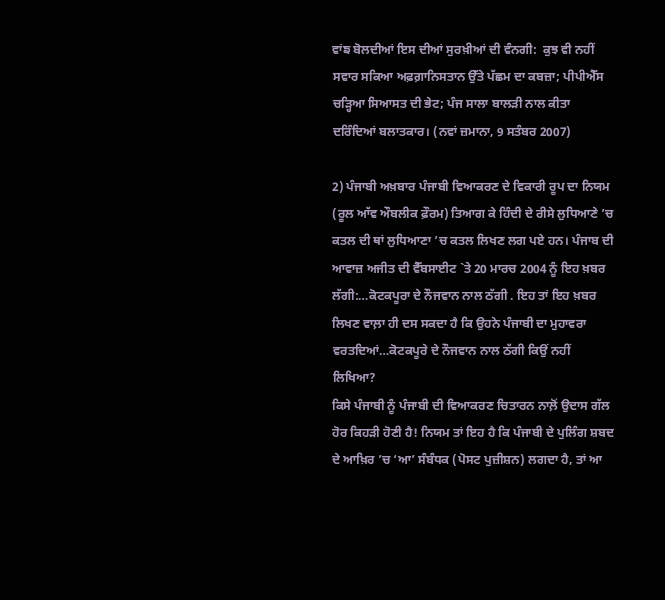ਵਾਂਙ ਬੋਲਦੀਆਂ ਇਸ ਦੀਆਂ ਸੁਰਖ਼ੀਆਂ ਦੀ ਵੰਨਗੀ:  ਕੁਝ ਵੀ ਨਹੀਂ ਸਵਾਰ ਸਕਿਆ ਅਫ਼ਗ਼ਾਨਿਸਤਾਨ ਉੱਤੇ ਪੱਛਮ ਦਾ ਕਬਜ਼ਾ; ਪੀਪੀਐੱਸ ਚੜ੍ਹਿਆ ਸਿਆਸਤ ਦੀ ਭੇਟ; ਪੰਜ ਸਾਲਾ ਬਾਲੜੀ ਨਾਲ ਕੀਤਾ ਦਰਿੰਦਿਆਂ ਬਲਾਤਕਾਰ। (ਨਵਾਂ ਜ਼ਮਾਨਾ, 9 ਸਤੰਬਰ 2007)

2) ਪੰਜਾਬੀ ਅਖ਼ਬਾਰ ਪੰਜਾਬੀ ਵਿਆਕਰਣ ਦੇ ਵਿਕਾਰੀ ਰੂਪ ਦਾ ਨਿਯਮ (ਰੂਲ ਆੱਵ ਔਬਲੀਕ ਫ਼ੌਰਮ) ਤਿਆਗ ਕੇ ਹਿੰਦੀ ਦੇ ਰੀਸੇ ਲੁਧਿਆਣੇ ’ਚ ਕਤਲ ਦੀ ਥਾਂ ਲੁਧਿਆਣਾ ’ਚ ਕਤਲ ਲਿਖਣ ਲਗ ਪਏ ਹਨ। ਪੰਜਾਬ ਦੀ ਆਵਾਜ਼ ਅਜੀਤ ਦੀ ਵੈੱਬਸਾਈਟ `ਤੇ 20 ਮਾਰਚ 2004 ਨੂੰ ਇਹ ਖ਼ਬਰ ਲੱਗੀ:…ਕੋਟਕਪੂਰਾ ਦੇ ਨੌਜਵਾਨ ਨਾਲ ਠੱਗੀ . ਇਹ ਤਾਂ ਇਹ ਖ਼ਬਰ ਲਿਖਣ ਵਾਲ਼ਾ ਹੀ ਦਸ ਸਕਦਾ ਹੈ ਕਿ ਉਹਨੇ ਪੰਜਾਬੀ ਦਾ ਮੁਹਾਵਰਾ ਵਰਤਦਿਆਂ…ਕੋਟਕਪੂਰੇ ਦੇ ਨੌਜਵਾਨ ਨਾਲ ਠੱਗੀ ਕਿਉਂ ਨਹੀਂ ਲਿਖਿਆ?
ਕਿਸੇ ਪੰਜਾਬੀ ਨੂੰ ਪੰਜਾਬੀ ਦੀ ਵਿਆਕਰਣ ਚਿਤਾਰਨ ਨਾਲ਼ੋਂ ਉਦਾਸ ਗੱਲ ਹੋਰ ਕਿਹੜੀ ਹੋਣੀ ਹੈ! ਨਿਯਮ ਤਾਂ ਇਹ ਹੈ ਕਿ ਪੰਜਾਬੀ ਦੇ ਪੁਲਿੰਗ ਸ਼ਬਦ ਦੇ ਆਖ਼ਿਰ ’ਚ ‘ਆ’ ਸੰਬੰਧਕ (ਪੋਸਟ ਪੁਜ਼ੀਸ਼ਨ) ਲਗਦਾ ਹੈ, ਤਾਂ ਆ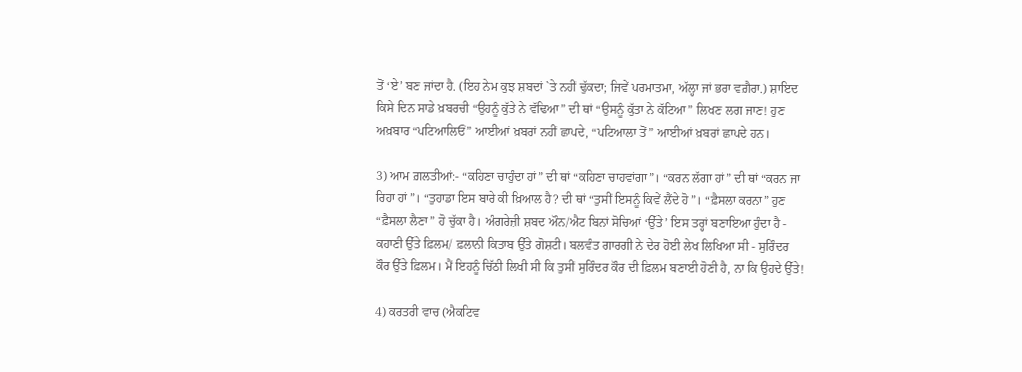ਤੋਂ ‘ਏ’ ਬਣ ਜਾਂਦਾ ਹੈ. (ਇਹ ਨੇਮ ਕੁਝ ਸ਼ਬਦਾਂ `ਤੇ ਨਹੀਂ ਢੁੱਕਦਾ; ਜਿਵੇਂ ਪਰਮਾਤਮਾ, ਅੱਲ੍ਹਾ ਜਾਂ ਭਰਾ ਵਗ਼ੈਰਾ.) ਸ਼ਾਇਦ ਕਿਸੇ ਦਿਨ ਸਾਡੇ ਖ਼ਬਰਚੀ “ਉਹਨੂੰ ਕੁੱਤੇ ਨੇ ਵੱਢਿਆ” ਦੀ ਥਾਂ “ਉਸਨੂੰ ਕੁੱਤਾ ਨੇ ਕੱਟਿਆ” ਲਿਖਣ ਲਗ ਜਾਣ! ਹੁਣ ਅਖ਼ਬਾਰ “ਪਟਿਆਲਿਓਂ” ਆਈਆਂ ਖ਼ਬਰਾਂ ਨਹੀਂ ਛਾਪਦੇ, “ਪਟਿਆਲਾ ਤੋਂ” ਆਈਆਂ ਖ਼ਬਰਾਂ ਛਾਪਦੇ ਹਨ।

3) ਆਮ ਗ਼ਲਤੀਆਂ:- “ਕਹਿਣਾ ਚਾਹੁੰਦਾ ਹਾਂ” ਦੀ ਥਾਂ “ਕਹਿਣਾ ਚਾਹਵਾਂਗਾ”। “ਕਰਨ ਲੱਗਾ ਹਾਂ” ਦੀ ਥਾਂ “ਕਰਨ ਜਾ ਰਿਹਾ ਹਾਂ”। “ਤੁਹਾਡਾ ਇਸ ਬਾਰੇ ਕੀ ਖ਼ਿਆਲ ਹੈ? ਦੀ ਥਾਂ “ਤੁਸੀਂ ਇਸਨੂੰ ਕਿਵੇਂ ਲੈਂਦੇ ਹੋ”। “ਫ਼ੈਸਲਾ ਕਰਨਾ” ਹੁਣ  “ਫ਼ੈਸਲਾ ਲੈਣਾ” ਹੋ ਚੁੱਕਾ ਹੈ। ਅੰਗਰੇਜ਼ੀ ਸ਼ਬਦ ਔਨ/ਐਟ ਬਿਨਾਂ ਸੋਚਿਆਂ ‘ਉੱਤੇ’ ਇਸ ਤਰ੍ਹਾਂ ਬਣਾਇਆ ਹੁੰਦਾ ਹੈ - ਕਹਾਣੀ ਉੱਤੇ ਫ਼ਿਲਮ/ ਫ਼ਲਾਨੀ ਕਿਤਾਬ ਉੱਤੇ ਗੋਸ਼ਟੀ। ਬਲਵੰਤ ਗਾਰਗੀ ਨੇ ਦੇਰ ਹੋਈ ਲੇਖ ਲਿਖਿਆ ਸੀ - ਸੁਰਿੰਦਰ
ਕੌਰ ਉੱਤੇ ਫ਼ਿਲਮ। ਮੈਂ ਇਹਨੂੰ ਚਿੱਠੀ ਲਿਖੀ ਸੀ ਕਿ ਤੁਸੀਂ ਸੁਰਿੰਦਰ ਕੌਰ ਦੀ ਫ਼ਿਲਮ ਬਣਾਈ ਹੋਣੀ ਹੈ, ਨਾ ਕਿ ਉਹਦੇ ਉੱਤੇ!

4) ਕਰਤਰੀ ਵਾਚ (ਐਕਟਿਵ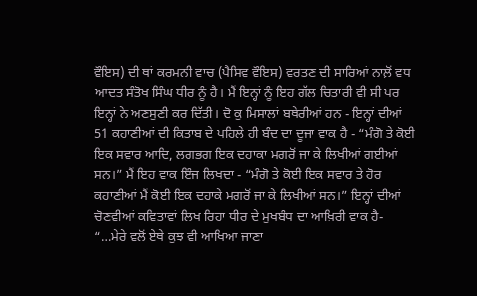ਵੌਇਸ) ਦੀ ਥਾਂ ਕਰਮਨੀ ਵਾਚ (ਪੈਸਿਵ ਵੌਇਸ) ਵਰਤਣ ਦੀ ਸਾਰਿਆਂ ਨਾਲ਼ੋਂ ਵਧ ਆਦਤ ਸੰਤੋਖ ਸਿੰਘ ਧੀਰ ਨੂੰ ਹੈ। ਮੈਂ ਇਨ੍ਹਾਂ ਨੂੰ ਇਹ ਗੱਲ ਚਿਤਾਰੀ ਵੀ ਸੀ ਪਰ ਇਨ੍ਹਾਂ ਨੇ ਅਣਸੁਣੀ ਕਰ ਦਿੱਤੀ। ਦੋ ਕੁ ਮਿਸਾਲਾਂ ਬਥੇਰੀਆਂ ਹਨ - ਇਨ੍ਹਾਂ ਦੀਆਂ 51 ਕਹਾਣੀਆਂ ਦੀ ਕਿਤਾਬ ਦੇ ਪਹਿਲੇ ਹੀ ਬੰਦ ਦਾ ਦੂਜਾ ਵਾਕ ਹੈ - “ਮੰਗੋ ਤੇ ਕੋਈ ਇਕ ਸਵਾਰ ਆਦਿ, ਲਗਭਗ ਇਕ ਦਹਾਕਾ ਮਗਰੋਂ ਜਾ ਕੇ ਲਿਖੀਆਂ ਗਈਆਂ ਸਨ।” ਮੈਂ ਇਹ ਵਾਕ ਇੰਜ ਲਿਖਦਾ - “ਮੰਗੋ ਤੇ ਕੋਈ ਇਕ ਸਵਾਰ ਤੇ ਹੋਰ ਕਹਾਣੀਆਂ ਮੈਂ ਕੋਈ ਇਕ ਦਹਾਕੇ ਮਗਰੋਂ ਜਾ ਕੇ ਲਿਖੀਆਂ ਸਨ।” ਇਨ੍ਹਾਂ ਦੀਆਂ ਚੋਣਵੀਆਂ ਕਵਿਤਾਵਾਂ ਲਿਖ ਰਿਹਾ ਧੀਰ ਦੇ ਮੁਖਬੰਧ ਦਾ ਆਖ਼ਿਰੀ ਵਾਕ ਹੈ- “…ਮੇਰੇ ਵਲੋਂ ਏਥੇ ਕੁਝ ਵੀ ਆਖਿਆ ਜਾਣਾ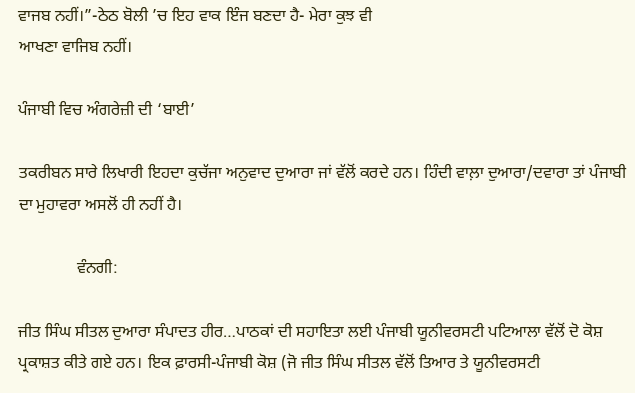ਵਾਜਬ ਨਹੀਂ।”-ਠੇਠ ਬੋਲੀ ’ਚ ਇਹ ਵਾਕ ਇੰਜ ਬਣਦਾ ਹੈ- ਮੇਰਾ ਕੁਝ ਵੀ
ਆਖਣਾ ਵਾਜਿਬ ਨਹੀਂ।

ਪੰਜਾਬੀ ਵਿਚ ਅੰਗਰੇਜ਼ੀ ਦੀ ‘ਬਾਈ’

ਤਕਰੀਬਨ ਸਾਰੇ ਲਿਖਾਰੀ ਇਹਦਾ ਕੁਚੱਜਾ ਅਨੁਵਾਦ ਦੁਆਰਾ ਜਾਂ ਵੱਲੋਂ ਕਰਦੇ ਹਨ। ਹਿੰਦੀ ਵਾਲ਼ਾ ਦੁਆਰਾ/ਦਵਾਰਾ ਤਾਂ ਪੰਜਾਬੀ ਦਾ ਮੁਹਾਵਰਾ ਅਸਲੋਂ ਹੀ ਨਹੀਂ ਹੈ।

              ਵੰਨਗੀ:

ਜੀਤ ਸਿੰਘ ਸੀਤਲ ਦੁਆਰਾ ਸੰਪਾਦਤ ਹੀਰ…ਪਾਠਕਾਂ ਦੀ ਸਹਾਇਤਾ ਲਈ ਪੰਜਾਬੀ ਯੂਨੀਵਰਸਟੀ ਪਟਿਆਲਾ ਵੱਲੋਂ ਦੋ ਕੋਸ਼ ਪ੍ਰਕਾਸ਼ਤ ਕੀਤੇ ਗਏ ਹਨ। ਇਕ ਫ਼ਾਰਸੀ-ਪੰਜਾਬੀ ਕੋਸ਼ (ਜੋ ਜੀਤ ਸਿੰਘ ਸੀਤਲ ਵੱਲੋਂ ਤਿਆਰ ਤੇ ਯੂਨੀਵਰਸਟੀ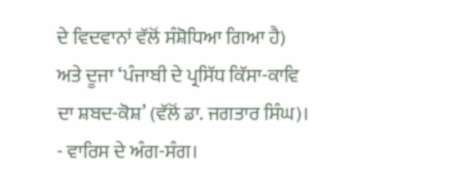ਦੇ ਵਿਦਵਾਨਾਂ ਵੱਲੋਂ ਸੰਸ਼ੋਧਿਆ ਗਿਆ ਹੈ) ਅਤੇ ਦੂਜਾ ‘ਪੰਜਾਬੀ ਦੇ ਪ੍ਰਸਿੱਧ ਕਿੱਸਾ-ਕਾਵਿ ਦਾ ਸ਼ਬਦ-ਕੋਸ਼’ (ਵੱਲੋਂ ਡਾ. ਜਗਤਾਰ ਸਿੰਘ)। - ਵਾਰਿਸ ਦੇ ਅੰਗ-ਸੰਗ।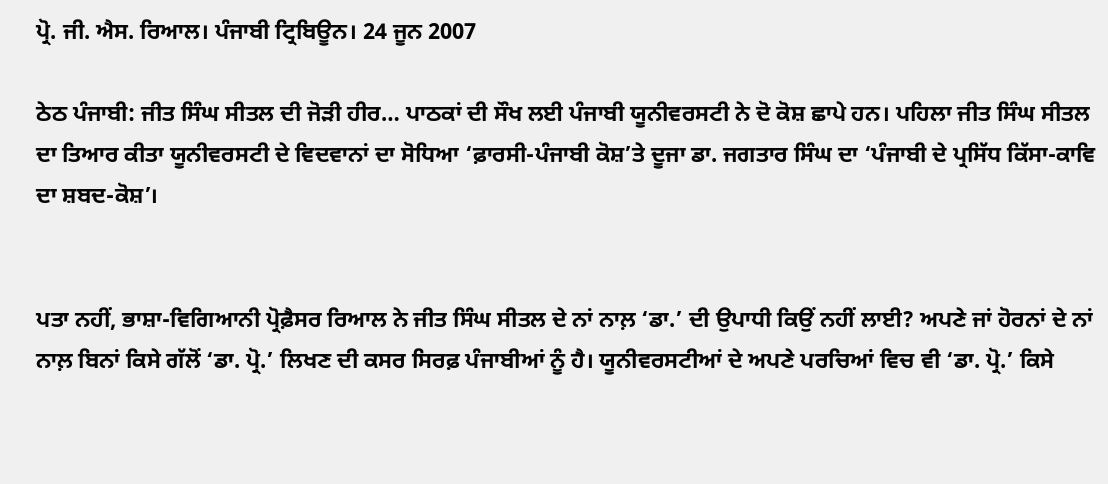ਪ੍ਰੋ. ਜੀ. ਐਸ. ਰਿਆਲ। ਪੰਜਾਬੀ ਟ੍ਰਿਬਿਊਨ। 24 ਜੂਨ 2007

ਠੇਠ ਪੰਜਾਬੀ: ਜੀਤ ਸਿੰਘ ਸੀਤਲ ਦੀ ਜੋੜੀ ਹੀਰ… ਪਾਠਕਾਂ ਦੀ ਸੌਖ ਲਈ ਪੰਜਾਬੀ ਯੂਨੀਵਰਸਟੀ ਨੇ ਦੋ ਕੋਸ਼ ਛਾਪੇ ਹਨ। ਪਹਿਲਾ ਜੀਤ ਸਿੰਘ ਸੀਤਲ ਦਾ ਤਿਆਰ ਕੀਤਾ ਯੂਨੀਵਰਸਟੀ ਦੇ ਵਿਦਵਾਨਾਂ ਦਾ ਸੋਧਿਆ ‘ਫ਼ਾਰਸੀ-ਪੰਜਾਬੀ ਕੋਸ਼’ਤੇ ਦੂਜਾ ਡਾ. ਜਗਤਾਰ ਸਿੰਘ ਦਾ ‘ਪੰਜਾਬੀ ਦੇ ਪ੍ਰਸਿੱਧ ਕਿੱਸਾ-ਕਾਵਿ ਦਾ ਸ਼ਬਦ-ਕੋਸ਼’।


ਪਤਾ ਨਹੀਂ, ਭਾਸ਼ਾ-ਵਿਗਿਆਨੀ ਪ੍ਰੋਫ਼ੈਸਰ ਰਿਆਲ ਨੇ ਜੀਤ ਸਿੰਘ ਸੀਤਲ ਦੇ ਨਾਂ ਨਾਲ਼ ‘ਡਾ.’ ਦੀ ਉਪਾਧੀ ਕਿਉਂ ਨਹੀਂ ਲਾਈ? ਅਪਣੇ ਜਾਂ ਹੋਰਨਾਂ ਦੇ ਨਾਂ ਨਾਲ਼ ਬਿਨਾਂ ਕਿਸੇ ਗੱਲੋਂ ‘ਡਾ. ਪ੍ਰੋ.’ ਲਿਖਣ ਦੀ ਕਸਰ ਸਿਰਫ਼ ਪੰਜਾਬੀਆਂ ਨੂੰ ਹੈ। ਯੂਨੀਵਰਸਟੀਆਂ ਦੇ ਅਪਣੇ ਪਰਚਿਆਂ ਵਿਚ ਵੀ ‘ਡਾ. ਪ੍ਰੋ.’ ਕਿਸੇ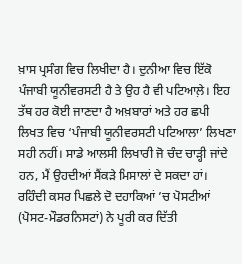ਖ਼ਾਸ ਪ੍ਰਸੰਗ ਵਿਚ ਲਿਖੀਦਾ ਹੈ। ਦੁਨੀਆ ਵਿਚ ਇੱਕੋ ਪੰਜਾਬੀ ਯੂਨੀਵਰਸਟੀ ਹੈ ਤੇ ਉਹ ਹੈ ਵੀ ਪਟਿਆਲ਼ੇ। ਇਹ ਤੱਥ ਹਰ ਕੋਈ ਜਾਣਦਾ ਹੈ ਅਖ਼ਬਾਰਾਂ ਅਤੇ ਹਰ ਛਪੀ ਲਿਖਤ ਵਿਚ ‘ਪੰਜਾਬੀ ਯੂਨੀਵਰਸਟੀ ਪਟਿਆਲਾ’ ਲਿਖਣਾ ਸਹੀ ਨਹੀਂ। ਸਾਡੇ ਆਲਸੀ ਲਿਖਾਰੀ ਜੋ ਚੰਦ ਚਾੜ੍ਹੀ ਜਾਂਦੇ ਹਨ, ਮੈਂ ਉਹਦੀਆਂ ਸੈਂਕੜੇ ਮਿਸਾਲਾਂ ਦੇ ਸਕਦਾ ਹਾਂ। ਰਹਿੰਦੀ ਕਸਰ ਪਿਛਲੇ ਦੋ ਦਹਾਕਿਆਂ ’ਚ ਪੋਸਟੀਆਂ (ਪੋਸਟ-ਮੌਡਰਨਿਸਟਾਂ) ਨੇ ਪੂਰੀ ਕਰ ਦਿੱਤੀ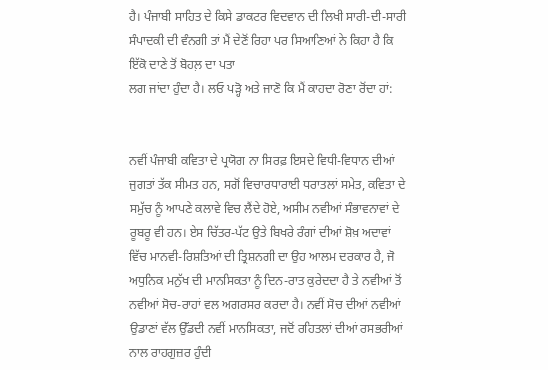ਹੈ। ਪੰਜਾਬੀ ਸਾਹਿਤ ਦੇ ਕਿਸੇ ਡਾਕਟਰ ਵਿਦਵਾਨ ਦੀ ਲਿਖੀ ਸਾਰੀ-ਦੀ-ਸਾਰੀ ਸੰਪਾਦਕੀ ਦੀ ਵੰਨਗੀ ਤਾਂ ਮੈਂ ਦੇਣੋਂ ਰਿਹਾ ਪਰ ਸਿਆਣਿਆਂ ਨੇ ਕਿਹਾ ਹੈ ਕਿ ਇੱਕੋ ਦਾਣੇ ਤੋਂ ਬੋਹਲ਼ ਦਾ ਪਤਾ
ਲਗ ਜਾਂਦਾ ਹੁੰਦਾ ਹੈ। ਲਓ ਪੜ੍ਹੋ ਅਤੇ ਜਾਣੋ ਕਿ ਮੈਂ ਕਾਹਦਾ ਰੋਣਾ ਰੋਂਦਾ ਹਾਂ:


ਨਵੀਂ ਪੰਜਾਬੀ ਕਵਿਤਾ ਦੇ ਪ੍ਰਯੋਗ ਨਾ ਸਿਰਫ਼ ਇਸਦੇ ਵਿਧੀ-ਵਿਧਾਨ ਦੀਆਂ ਜੁਗਤਾਂ ਤੱਕ ਸੀਮਤ ਹਨ, ਸਗੋਂ ਵਿਚਾਰਧਾਰਾਈ ਧਰਾਤਲਾਂ ਸਮੇਤ, ਕਵਿਤਾ ਦੇ ਸਮੁੱਚ ਨੂੰ ਆਪਣੇ ਕਲਾਵੇ ਵਿਚ ਲੈਂਦੇ ਹੋਏ, ਅਸੀਮ ਨਵੀਆਂ ਸੰਭਾਵਨਾਵਾਂ ਦੇ ਰੂਬਰੂ ਵੀ ਹਨ। ਏਸ ਚਿੱਤਰ-ਪੱਟ ਉਤੇ ਬਿਖਰੇ ਰੰਗਾਂ ਦੀਆਂ ਸ਼ੋਖ਼ ਅਦਾਵਾਂ ਵਿੱਚ ਮਾਨਵੀ-ਰਿਸ਼ਤਿਆਂ ਦੀ ਤ੍ਰਿਸ਼ਨਗੀ ਦਾ ਉਹ ਆਲਮ ਦਰਕਾਰ ਹੈ, ਜੋ ਅਧੁਨਿਕ ਮਨੁੱਖ ਦੀ ਮਾਨਸਿਕਤਾ ਨੂੰ ਦਿਨ-ਰਾਤ ਕੁਰੇਦਦਾ ਹੈ ਤੇ ਨਵੀਆਂ ਤੋਂ ਨਵੀਆਂ ਸੋਚ-ਰਾਹਾਂ ਵਲ ਅਗਰਸਰ ਕਰਦਾ ਹੈ। ਨਵੀਂ ਸੋਚ ਦੀਆਂ ਨਵੀਆਂ ਉਡਾਣਾਂ ਵੱਲ ਉੱਡਦੀ ਨਵੀਂ ਮਾਨਸਿਕਤਾ, ਜਦੋਂ ਰਹਿਤਲਾਂ ਦੀਆਂ ਰਸਭਰੀਆਂ ਨਾਲ ਰਾਹਗੁਜ਼ਰ ਹੁੰਦੀ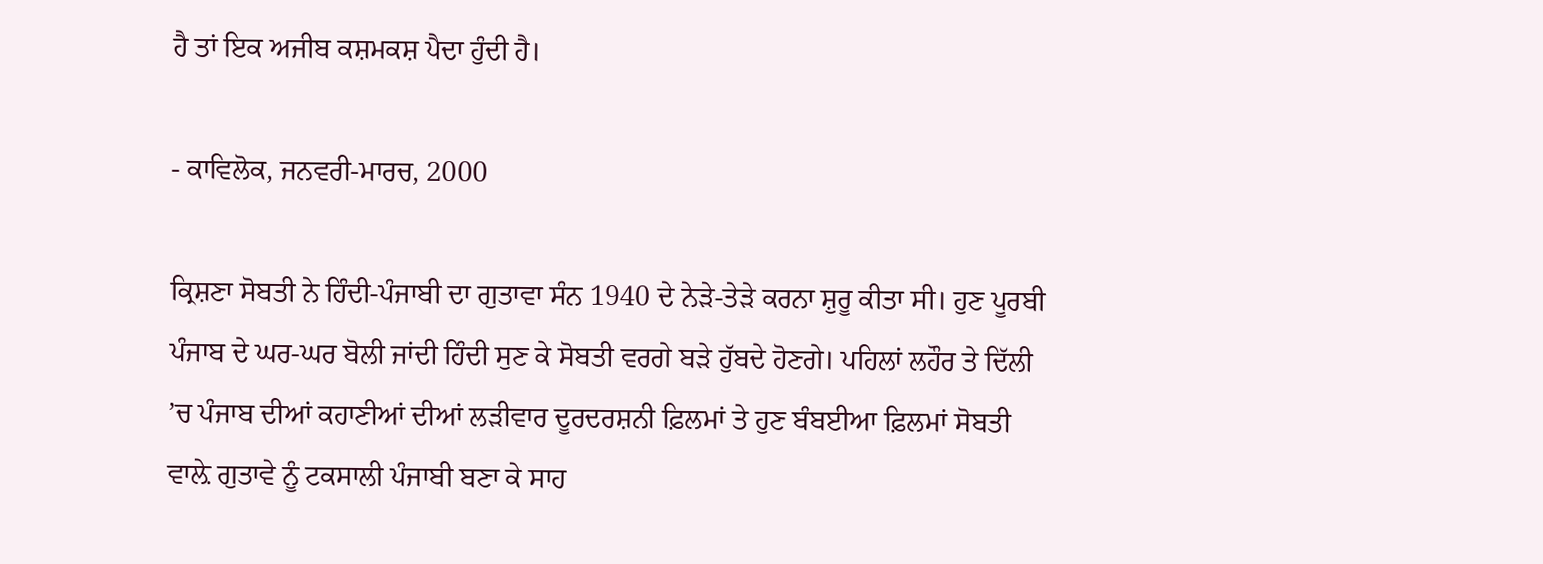ਹੈ ਤਾਂ ਇਕ ਅਜੀਬ ਕਸ਼ਮਕਸ਼ ਪੈਦਾ ਹੁੰਦੀ ਹੈ।

- ਕਾਵਿਲੋਕ, ਜਨਵਰੀ-ਮਾਰਚ, 2000

ਕ੍ਰਿਸ਼ਣਾ ਸੋਬਤੀ ਨੇ ਹਿੰਦੀ-ਪੰਜਾਬੀ ਦਾ ਗੁਤਾਵਾ ਸੰਨ 1940 ਦੇ ਨੇੜੇ-ਤੇੜੇ ਕਰਨਾ ਸ਼ੁਰੂ ਕੀਤਾ ਸੀ। ਹੁਣ ਪੂਰਬੀ ਪੰਜਾਬ ਦੇ ਘਰ-ਘਰ ਬੋਲੀ ਜਾਂਦੀ ਹਿੰਦੀ ਸੁਣ ਕੇ ਸੋਬਤੀ ਵਰਗੇ ਬੜੇ ਹੁੱਬਦੇ ਹੋਣਗੇ। ਪਹਿਲਾਂ ਲਹੌਰ ਤੇ ਦਿੱਲੀ ’ਚ ਪੰਜਾਬ ਦੀਆਂ ਕਹਾਣੀਆਂ ਦੀਆਂ ਲੜੀਵਾਰ ਦੂਰਦਰਸ਼ਨੀ ਫ਼ਿਲਮਾਂ ਤੇ ਹੁਣ ਬੰਬਈਆ ਫ਼ਿਲਮਾਂ ਸੋਬਤੀ ਵਾਲ਼ੇ ਗੁਤਾਵੇ ਨੂੰ ਟਕਸਾਲੀ ਪੰਜਾਬੀ ਬਣਾ ਕੇ ਸਾਹ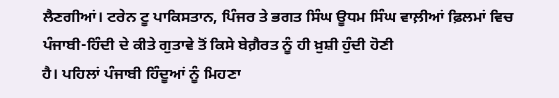ਲੈਣਗੀਆਂ। ਟਰੇਨ ਟੂ ਪਾਕਿਸਤਾਨ, ਪਿੰਜਰ ਤੇ ਭਗਤ ਸਿੰਘ ਊਧਮ ਸਿੰਘ ਵਾਲ਼ੀਆਂ ਫ਼ਿਲਮਾਂ ਵਿਚ ਪੰਜਾਬੀ-ਹਿੰਦੀ ਦੇ ਕੀਤੇ ਗੁਤਾਵੇ ਤੋਂ ਕਿਸੇ ਬੇਗ਼ੈਰਤ ਨੂੰ ਹੀ ਖ਼ੁਸ਼ੀ ਹੁੰਦੀ ਹੋਣੀ
ਹੈ। ਪਹਿਲਾਂ ਪੰਜਾਬੀ ਹਿੰਦੂਆਂ ਨੂੰ ਮਿਹਣਾ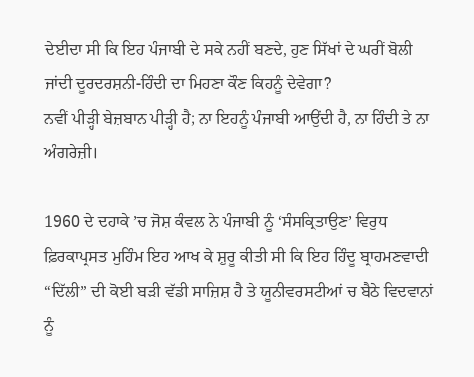ਦੇਈਦਾ ਸੀ ਕਿ ਇਹ ਪੰਜਾਬੀ ਦੇ ਸਕੇ ਨਹੀਂ ਬਣਦੇ, ਹੁਣ ਸਿੱਖਾਂ ਦੇ ਘਰੀਂ ਬੋਲੀ ਜਾਂਦੀ ਦੂਰਦਰਸ਼ਨੀ-ਹਿੰਦੀ ਦਾ ਮਿਹਣਾ ਕੌਣ ਕਿਹਨੂੰ ਦੇਵੇਗਾ?
ਨਵੀਂ ਪੀੜ੍ਹੀ ਬੇਜ਼ਬਾਨ ਪੀੜ੍ਹੀ ਹੈ; ਨਾ ਇਹਨੂੰ ਪੰਜਾਬੀ ਆਉਂਦੀ ਹੈ, ਨਾ ਹਿੰਦੀ ਤੇ ਨਾ ਅੰਗਰੇਜ਼ੀ।

1960 ਦੇ ਦਹਾਕੇ ’ਚ ਜੋਸ਼ ਕੰਵਲ ਨੇ ਪੰਜਾਬੀ ਨੂੰ ‘ਸੰਸਕ੍ਰਿਤਾਉਣ’ ਵਿਰੁਧ ਫ਼ਿਰਕਾਪ੍ਰਸਤ ਮੁਹਿੰਮ ਇਹ ਆਖ ਕੇ ਸ਼ੁਰੂ ਕੀਤੀ ਸੀ ਕਿ ਇਹ ਹਿੰਦੂ ਬ੍ਰਾਹਮਣਵਾਦੀ “ਦਿੱਲੀ” ਦੀ ਕੋਈ ਬੜੀ ਵੱਡੀ ਸਾਜ਼ਿਸ਼ ਹੈ ਤੇ ਯੂਨੀਵਰਸਟੀਆਂ ਚ ਬੈਠੇ ਵਿਦਵਾਨਾਂ ਨੂੰ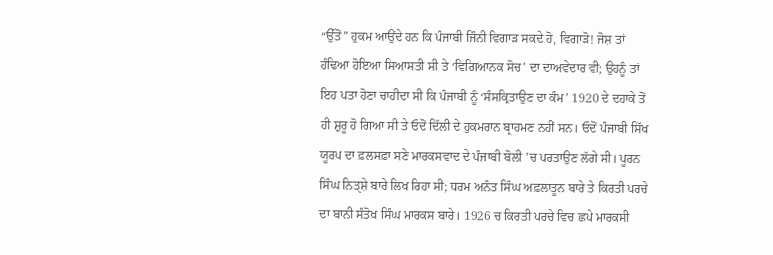“ਉੱਤੋਂ” ਹੁਕਮ ਆਉਂਦੇ ਹਨ ਕਿ ਪੰਜਾਬੀ ਜਿੰਨੀ ਵਿਗਾੜ ਸਕਦੇ ਹੋ, ਵਿਗਾੜੋ! ਜੋਸ਼ ਤਾਂ ਹੰਢਿਆ ਹੋਇਆ ਸਿਆਸਤੀ ਸੀ ਤੇ ‘ਵਿਗਿਆਨਕ ਸੋਚ’ ਦਾ ਦਾਅਵੇਦਾਰ ਵੀ; ਉਹਨੂੰ ਤਾਂ ਇਹ ਪਤਾ ਹੋਣਾ ਚਾਹੀਦਾ ਸੀ ਕਿ ਪੰਜਾਬੀ ਨੂੰ ‘ਸੰਸਕ੍ਰਿਤਾਉਣ ਦਾ ਕੰਮ’ 1920 ਦੇ ਦਹਾਕੇ ਤੋਂ ਹੀ ਸ਼ੁਰੂ ਹੋ ਗਿਆ ਸੀ ਤੇ ਓਦੋਂ ਦਿੱਲੀ ਦੇ ਹੁਕਮਰਾਨ ਬ੍ਰਾਹਮਣ ਨਹੀਂ ਸਨ। ਓਦੋਂ ਪੰਜਾਬੀ ਸਿੱਖ ਯੂਰਪ ਦਾ ਫ਼ਲਸਫ਼ਾ ਸਣੇ ਮਾਰਕਸਵਾਦ ਦੇ ਪੰਜਾਬੀ ਬੋਲੀ ’ਚ ਪਰਤਾਉਣ ਲੱਗੇ ਸੀ। ਪੂਰਨ ਸਿੰਘ ਨਿਤੑਸ਼ੇ ਬਾਰੇ ਲਿਖ ਰਿਹਾ ਸੀ; ਧਰਮ ਅਨੰਤ ਸਿੰਘ ਅਫ਼ਲਾਤੂਨ ਬਾਰੇ ਤੇ ਕਿਰਤੀ ਪਰਚੇ ਦਾ ਬਾਨੀ ਸੰਤੋਖ ਸਿੰਘ ਮਾਰਕਸ ਬਾਰੇ। 1926 ਚ ਕਿਰਤੀ ਪਰਚੇ ਵਿਚ ਛਪੇ ਮਾਰਕਸੀ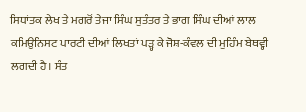ਸਿਧਾਂਤਕ ਲੇਖ ਤੇ ਮਗਰੋਂ ਤੇਜਾ ਸਿੰਘ ਸੁਤੰਤਰ ਤੇ ਭਾਗ ਸਿੰਘ ਦੀਆਂ ਲਾਲ ਕਮਿਉਨਿਸਟ ਪਾਰਟੀ ਦੀਆਂ ਲਿਖਤਾਂ ਪੜ੍ਹ ਕੇ ਜੋਸ਼-ਕੰਵਲ ਦੀ ਮੁਹਿੰਮ ਬੇਥਵ੍ਹੀ ਲਗਦੀ ਹੈ। ਸੰਤ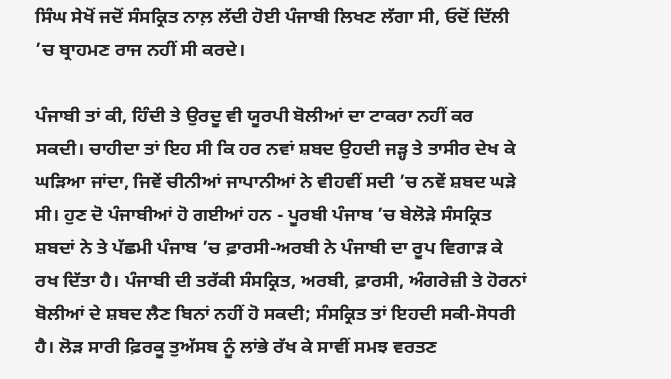ਸਿੰਘ ਸੇਖੋਂ ਜਦੋਂ ਸੰਸਕ੍ਰਿਤ ਨਾਲ਼ ਲੱਦੀ ਹੋਈ ਪੰਜਾਬੀ ਲਿਖਣ ਲੱਗਾ ਸੀ, ਓਦੋਂ ਦਿੱਲੀ ’ਚ ਬ੍ਰਾਹਮਣ ਰਾਜ ਨਹੀਂ ਸੀ ਕਰਦੇ।

ਪੰਜਾਬੀ ਤਾਂ ਕੀ, ਹਿੰਦੀ ਤੇ ਉਰਦੂ ਵੀ ਯੂਰਪੀ ਬੋਲੀਆਂ ਦਾ ਟਾਕਰਾ ਨਹੀਂ ਕਰ ਸਕਦੀ। ਚਾਹੀਦਾ ਤਾਂ ਇਹ ਸੀ ਕਿ ਹਰ ਨਵਾਂ ਸ਼ਬਦ ਉਹਦੀ ਜੜ੍ਹ ਤੇ ਤਾਸੀਰ ਦੇਖ ਕੇ ਘੜਿਆ ਜਾਂਦਾ, ਜਿਵੇਂ ਚੀਨੀਆਂ ਜਾਪਾਨੀਆਂ ਨੇ ਵੀਹਵੀਂ ਸਦੀ ’ਚ ਨਵੇਂ ਸ਼ਬਦ ਘੜੇ ਸੀ। ਹੁਣ ਦੋ ਪੰਜਾਬੀਆਂ ਹੋ ਗਈਆਂ ਹਨ - ਪੂਰਬੀ ਪੰਜਾਬ ’ਚ ਬੇਲੋੜੇ ਸੰਸਕ੍ਰਿਤ ਸ਼ਬਦਾਂ ਨੇ ਤੇ ਪੱਛਮੀ ਪੰਜਾਬ ’ਚ ਫ਼ਾਰਸੀ-ਅਰਬੀ ਨੇ ਪੰਜਾਬੀ ਦਾ ਰੂਪ ਵਿਗਾੜ ਕੇ ਰਖ ਦਿੱਤਾ ਹੈ। ਪੰਜਾਬੀ ਦੀ ਤਰੱਕੀ ਸੰਸਕ੍ਰਿਤ, ਅਰਬੀ, ਫ਼ਾਰਸੀ, ਅੰਗਰੇਜ਼ੀ ਤੇ ਹੋਰਨਾਂ ਬੋਲੀਆਂ ਦੇ ਸ਼ਬਦ ਲੈਣ ਬਿਨਾਂ ਨਹੀਂ ਹੋ ਸਕਦੀ; ਸੰਸਕ੍ਰਿਤ ਤਾਂ ਇਹਦੀ ਸਕੀ-ਸੋਧਰੀ ਹੈ। ਲੋੜ ਸਾਰੀ ਫ਼ਿਰਕੂ ਤੁਅੱਸਬ ਨੂੰ ਲਾਂਭੇ ਰੱਖ ਕੇ ਸਾਵੀਂ ਸਮਝ ਵਰਤਣ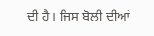ਦੀ ਹੈ। ਜਿਸ ਬੋਲੀ ਦੀਆਂ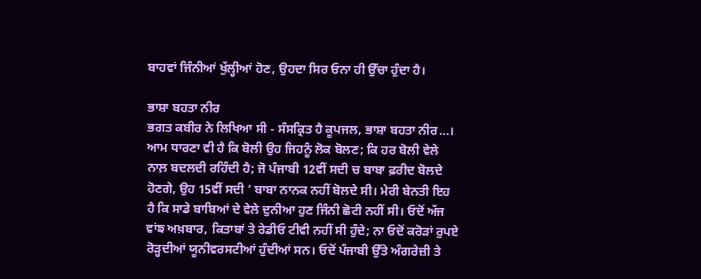ਬਾਹਵਾਂ ਜਿੰਨੀਆਂ ਖੁੱਲ੍ਹੀਆਂ ਹੋਣ, ਉਹਦਾ ਸਿਰ ਓਨਾ ਹੀ ਉੱਚਾ ਹੁੰਦਾ ਹੈ।

ਭਾਸ਼ਾ ਬਹਤਾ ਨੀਰ
ਭਗਤ ਕਬੀਰ ਨੇ ਲਿਖਿਆ ਸੀ - ਸੰਸਕ੍ਰਿਤ ਹੈ ਕੂਪਜਲ, ਭਾਸ਼ਾ ਬਹਤਾ ਨੀਰ…। ਆਮ ਧਾਰਣਾ ਵੀ ਹੈ ਕਿ ਬੋਲੀ ਉਹ ਜਿਹਨੂੰ ਲੋਕ ਬੋਲਣ; ਕਿ ਹਰ ਬੋਲੀ ਵੇਲੇ ਨਾਲ਼ ਬਦਲਦੀ ਰਹਿੰਦੀ ਹੈ; ਜੋ ਪੰਜਾਬੀ 12ਵੀਂ ਸਦੀ ਚ ਬਾਬਾ ਫ਼ਰੀਦ ਬੋਲਦੇ ਹੋਣਗੇ, ਉਹ 15ਵੀਂ ਸਦੀ ’ ਬਾਬਾ ਨਾਨਕ ਨਹੀਂ ਬੋਲਦੇ ਸੀ। ਮੇਰੀ ਬੇਨਤੀ ਇਹ ਹੈ ਕਿ ਸਾਡੇ ਬਾਬਿਆਂ ਦੇ ਵੇਲੇ ਦੁਨੀਆ ਹੁਣ ਜਿੰਨੀ ਛੋਟੀ ਨਹੀਂ ਸੀ। ਓਦੋਂ ਅੱਜ ਵਾਂਙ ਅਖ਼ਬਾਰ, ਕਿਤਾਬਾਂ ਤੇ ਰੇਡੀਓ ਟੀਵੀ ਨਹੀਂ ਸੀ ਹੁੰਦੇ; ਨਾ ਓਦੋਂ ਕਰੋੜਾਂ ਰੁਪਏ ਰੋੜ੍ਹਦੀਆਂ ਯੂਨੀਵਰਸਟੀਆਂ ਹੁੰਦੀਆਂ ਸਨ। ਓਦੋਂ ਪੰਜਾਬੀ ਉੱਤੇ ਅੰਗਰੇਜ਼ੀ ਤੇ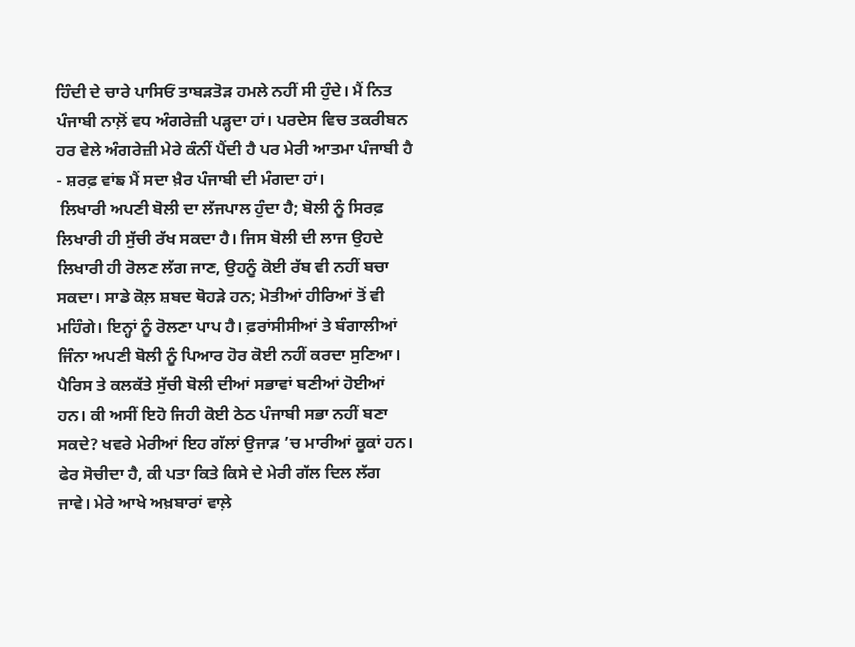ਹਿੰਦੀ ਦੇ ਚਾਰੇ ਪਾਸਿਓਂ ਤਾਬੜਤੋੜ ਹਮਲੇ ਨਹੀਂ ਸੀ ਹੁੰਦੇ। ਮੈਂ ਨਿਤ ਪੰਜਾਬੀ ਨਾਲ਼ੋਂ ਵਧ ਅੰਗਰੇਜ਼ੀ ਪੜ੍ਹਦਾ ਹਾਂ। ਪਰਦੇਸ ਵਿਚ ਤਕਰੀਬਨ ਹਰ ਵੇਲੇ ਅੰਗਰੇਜ਼ੀ ਮੇਰੇ ਕੰਨੀਂ ਪੈਂਦੀ ਹੈ ਪਰ ਮੇਰੀ ਆਤਮਾ ਪੰਜਾਬੀ ਹੈ - ਸ਼ਰਫ਼ ਵਾਂਙ ਮੈਂ ਸਦਾ ਖ਼ੈਰ ਪੰਜਾਬੀ ਦੀ ਮੰਗਦਾ ਹਾਂ।
 ਲਿਖਾਰੀ ਅਪਣੀ ਬੋਲੀ ਦਾ ਲੱਜਪਾਲ ਹੁੰਦਾ ਹੈ; ਬੋਲੀ ਨੂੰ ਸਿਰਫ਼ ਲਿਖਾਰੀ ਹੀ ਸੁੱਚੀ ਰੱਖ ਸਕਦਾ ਹੈ। ਜਿਸ ਬੋਲੀ ਦੀ ਲਾਜ ਉਹਦੇ ਲਿਖਾਰੀ ਹੀ ਰੋਲਣ ਲੱਗ ਜਾਣ, ਉਹਨੂੰ ਕੋਈ ਰੱਬ ਵੀ ਨਹੀਂ ਬਚਾ ਸਕਦਾ। ਸਾਡੇ ਕੋਲ਼ ਸ਼ਬਦ ਥੋਹੜੇ ਹਨ; ਮੋਤੀਆਂ ਹੀਰਿਆਂ ਤੋਂ ਵੀ ਮਹਿੰਗੇ। ਇਨ੍ਹਾਂ ਨੂੰ ਰੋਲਣਾ ਪਾਪ ਹੈ। ਫ਼ਰਾਂਸੀਸੀਆਂ ਤੇ ਬੰਗਾਲੀਆਂ ਜਿੰਨਾ ਅਪਣੀ ਬੋਲੀ ਨੂੰ ਪਿਆਰ ਹੋਰ ਕੋਈ ਨਹੀਂ ਕਰਦਾ ਸੁਣਿਆ। ਪੈਰਿਸ ਤੇ ਕਲਕੱਤੇ ਸੁੱਚੀ ਬੋਲੀ ਦੀਆਂ ਸਭਾਵਾਂ ਬਣੀਆਂ ਹੋਈਆਂ ਹਨ। ਕੀ ਅਸੀਂ ਇਹੋ ਜਿਹੀ ਕੋਈ ਠੇਠ ਪੰਜਾਬੀ ਸਭਾ ਨਹੀਂ ਬਣਾ ਸਕਦੇ? ਖਵਰੇ ਮੇਰੀਆਂ ਇਹ ਗੱਲਾਂ ਉਜਾੜ ’ਚ ਮਾਰੀਆਂ ਕੂਕਾਂ ਹਨ। ਫੇਰ ਸੋਚੀਦਾ ਹੈ, ਕੀ ਪਤਾ ਕਿਤੇ ਕਿਸੇ ਦੇ ਮੇਰੀ ਗੱਲ ਦਿਲ ਲੱਗ ਜਾਵੇ। ਮੇਰੇ ਆਖੇ ਅਖ਼ਬਾਰਾਂ ਵਾਲ਼ੇ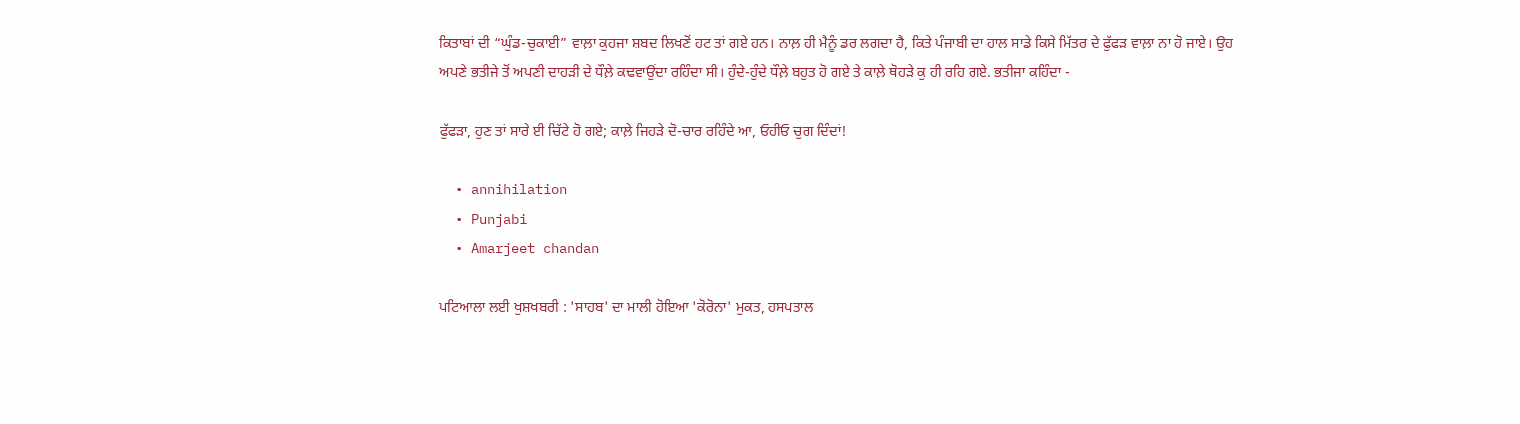ਕਿਤਾਬਾਂ ਦੀ “ਘੁੰਡ-ਚੁਕਾਈ” ਵਾਲ਼ਾ ਕੁਹਜਾ ਸ਼ਬਦ ਲਿਖਣੋਂ ਹਟ ਤਾਂ ਗਏ ਹਨ। ਨਾਲ਼ ਹੀ ਮੈਨੂੰ ਡਰ ਲਗਦਾ ਹੈ, ਕਿਤੇ ਪੰਜਾਬੀ ਦਾ ਹਾਲ ਸਾਡੇ ਕਿਸੇ ਮਿੱਤਰ ਦੇ ਫੁੱਫੜ ਵਾਲ਼ਾ ਨਾ ਹੋ ਜਾਏ। ਉਹ ਅਪਣੇ ਭਤੀਜੇ ਤੋਂ ਅਪਣੀ ਦਾਹੜੀ ਦੇ ਧੌਲ਼ੇ ਕਢਵਾਉਂਦਾ ਰਹਿੰਦਾ ਸੀ। ਹੁੰਦੇ-ਹੁੰਦੇ ਧੌਲ਼ੇ ਬਹੁਤ ਹੋ ਗਏ ਤੇ ਕਾਲ਼ੇ ਥੋਹੜੇ ਕੁ ਹੀ ਰਹਿ ਗਏ. ਭਤੀਜਾ ਕਹਿੰਦਾ -

ਫੁੱਫੜਾ, ਹੁਣ ਤਾਂ ਸਾਰੇ ਈ ਚਿੱਟੇ ਹੋ ਗਏ; ਕਾਲ਼ੇ ਜਿਹੜੇ ਦੋ-ਚਾਰ ਰਹਿੰਦੇ ਆ, ਓਹੀਓ ਚੁਗ ਦਿੰਦਾਂ!

  • annihilation
  • Punjabi
  • Amarjeet chandan

ਪਟਿਆਲਾ ਲਈ ਖੁਸ਼ਖਬਰੀ : 'ਸਾਹਬ' ਦਾ ਮਾਲੀ ਹੋਇਆ 'ਕੋਰੋਨਾ' ਮੁਕਤ, ਹਸਪਤਾਲ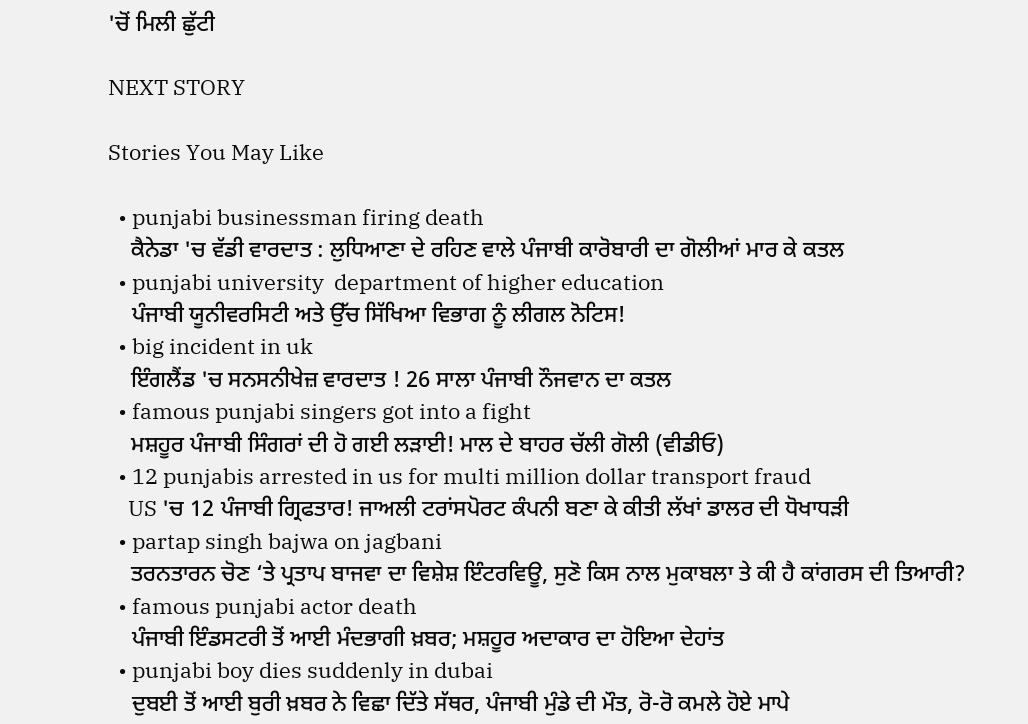'ਚੋਂ ਮਿਲੀ ਛੁੱਟੀ

NEXT STORY

Stories You May Like

  • punjabi businessman firing death
    ਕੈਨੇਡਾ 'ਚ ਵੱਡੀ ਵਾਰਦਾਤ : ਲੁਧਿਆਣਾ ਦੇ ਰਹਿਣ ਵਾਲੇ ਪੰਜਾਬੀ ਕਾਰੋਬਾਰੀ ਦਾ ਗੋਲੀਆਂ ਮਾਰ ਕੇ ਕਤਲ
  • punjabi university  department of higher education
    ਪੰਜਾਬੀ ਯੂਨੀਵਰਸਿਟੀ ਅਤੇ ਉੱਚ ਸਿੱਖਿਆ ਵਿਭਾਗ ਨੂੰ ਲੀਗਲ ਨੋਟਿਸ!
  • big incident in uk
    ਇੰਗਲੈਂਡ 'ਚ ਸਨਸਨੀਖੇਜ਼ ਵਾਰਦਾਤ ! 26 ਸਾਲਾ ਪੰਜਾਬੀ ਨੌਜਵਾਨ ਦਾ ਕਤਲ
  • famous punjabi singers got into a fight
    ਮਸ਼ਹੂਰ ਪੰਜਾਬੀ ਸਿੰਗਰਾਂ ਦੀ ਹੋ ਗਈ ਲੜਾਈ! ਮਾਲ ਦੇ ਬਾਹਰ ਚੱਲੀ ਗੋਲੀ (ਵੀਡੀਓ)
  • 12 punjabis arrested in us for multi million dollar transport fraud
    US 'ਚ 12 ਪੰਜਾਬੀ ਗ੍ਰਿਫਤਾਰ! ਜਾਅਲੀ ਟਰਾਂਸਪੋਰਟ ਕੰਪਨੀ ਬਣਾ ਕੇ ਕੀਤੀ ਲੱਖਾਂ ਡਾਲਰ ਦੀ ਧੋਖਾਧੜੀ
  • partap singh bajwa on jagbani
    ਤਰਨਤਾਰਨ ਚੋਣ ‘ਤੇ ਪ੍ਰਤਾਪ ਬਾਜਵਾ ਦਾ ਵਿਸ਼ੇਸ਼ ਇੰਟਰਵਿਊ, ਸੁਣੋ ਕਿਸ ਨਾਲ ਮੁਕਾਬਲਾ ਤੇ ਕੀ ਹੈ ਕਾਂਗਰਸ ਦੀ ਤਿਆਰੀ?
  • famous punjabi actor death
    ਪੰਜਾਬੀ ਇੰਡਸਟਰੀ ਤੋਂ ਆਈ ਮੰਦਭਾਗੀ ਖ਼ਬਰ; ਮਸ਼ਹੂਰ ਅਦਾਕਾਰ ਦਾ ਹੋਇਆ ਦੇਹਾਂਤ
  • punjabi boy dies suddenly in dubai
    ਦੁਬਈ ਤੋਂ ਆਈ ਬੁਰੀ ਖ਼ਬਰ ਨੇ ਵਿਛਾ ਦਿੱਤੇ ਸੱਥਰ, ਪੰਜਾਬੀ ਮੁੰਡੇ ਦੀ ਮੌਤ, ਰੋ-ਰੋ ਕਮਲੇ ਹੋਏ ਮਾਪੇ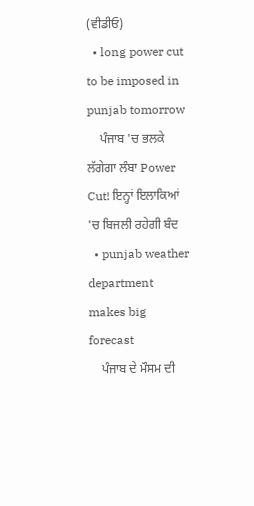(ਵੀਡੀਓ)
  • long power cut to be imposed in punjab tomorrow
    ਪੰਜਾਬ 'ਚ ਭਲਕੇ ਲੱਗੇਗਾ ਲੰਬਾ Power Cut! ਇਨ੍ਹਾਂ ਇਲਾਕਿਆਂ 'ਚ ਬਿਜਲੀ ਰਹੇਗੀ ਬੰਦ
  • punjab weather department makes big forecast
    ਪੰਜਾਬ ਦੇ ਮੌਸਮ ਦੀ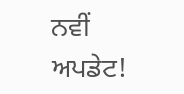ਨਵੀਂ ਅਪਡੇਟ!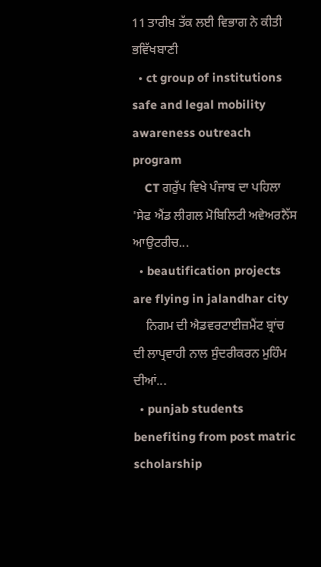11 ਤਾਰੀਖ਼ ਤੱਕ ਲਈ ਵਿਭਾਗ ਨੇ ਕੀਤੀ ਭਵਿੱਖਬਾਣੀ
  • ct group of institutions safe and legal mobility awareness outreach program
    CT ਗਰੁੱਪ ਵਿਖੇ ਪੰਜਾਬ ਦਾ ਪਹਿਲਾ 'ਸੇਫ ਐਂਡ ਲੀਗਲ ਮੋਬਿਲਿਟੀ ਅਵੇਅਰਨੈੱਸ ਆਉਟਰੀਚ...
  • beautification projects are flying in jalandhar city
    ਨਿਗਮ ਦੀ ਐਡਵਰਟਾਈਜ਼ਮੈਂਟ ਬ੍ਰਾਂਚ ਦੀ ਲਾਪ੍ਰਵਾਹੀ ਨਾਲ ਸੁੰਦਰੀਕਰਨ ਮੁਹਿੰਮ ਦੀਆਂ...
  • punjab students benefiting from post matric scholarship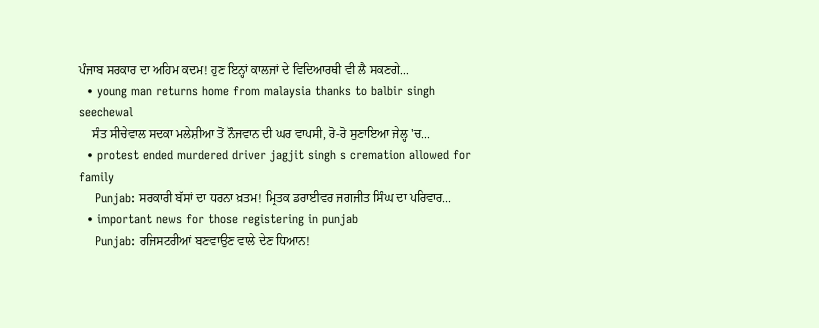ਪੰਜਾਬ ਸਰਕਾਰ ਦਾ ਅਹਿਮ ਕਦਮ! ਹੁਣ ਇਨ੍ਹਾਂ ਕਾਲਜਾਂ ਦੇ ਵਿਦਿਆਰਥੀ ਵੀ ਲੈ ਸਕਣਗੇ...
  • young man returns home from malaysia thanks to balbir singh seechewal
    ਸੰਤ ਸੀਚੇਵਾਲ ਸਦਕਾ ਮਲੇਸ਼ੀਆ ਤੋਂ ਨੌਜਵਾਨ ਦੀ ਘਰ ਵਾਪਸੀ, ਰੋ-ਰੋ ਸੁਣਾਇਆ ਜੇਲ੍ਹ 'ਚ...
  • protest ended murdered driver jagjit singh s cremation allowed for family
    Punjab: ਸਰਕਾਰੀ ਬੱਸਾਂ ਦਾ ਧਰਨਾ ਖ਼ਤਮ! ਮ੍ਰਿਤਕ ਡਰਾਈਵਰ ਜਗਜੀਤ ਸਿੰਘ ਦਾ ਪਰਿਵਾਰ...
  • important news for those registering in punjab
    Punjab: ਰਜਿਸਟਰੀਆਂ ਬਣਵਾਉਣ ਵਾਲੇ ਦੇਣ ਧਿਆਨ!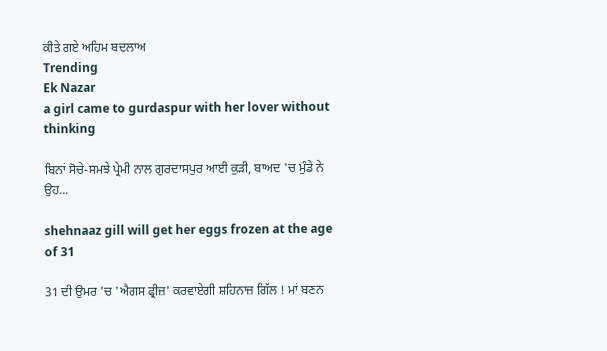ਕੀਤੇ ਗਏ ਅਹਿਮ ਬਦਲਾਅ
Trending
Ek Nazar
a girl came to gurdaspur with her lover without thinking

ਬਿਨਾਂ ਸੋਚੇ-ਸਮਝੇ ਪ੍ਰੇਮੀ ਨਾਲ ਗੁਰਦਾਸਪੁਰ ਆਈ ਕੁੜੀ, ਬਾਅਦ 'ਚ ਮੁੰਡੇ ਨੇ ਉਹ...

shehnaaz gill will get her eggs frozen at the age of 31

31 ਦੀ ਉਮਰ 'ਚ 'ਐਗਸ ਫ੍ਰੀਜ਼' ਕਰਵਾਏਗੀ ਸ਼ਹਿਨਾਜ਼ ਗਿੱਲ ! ਮਾਂ ਬਣਨ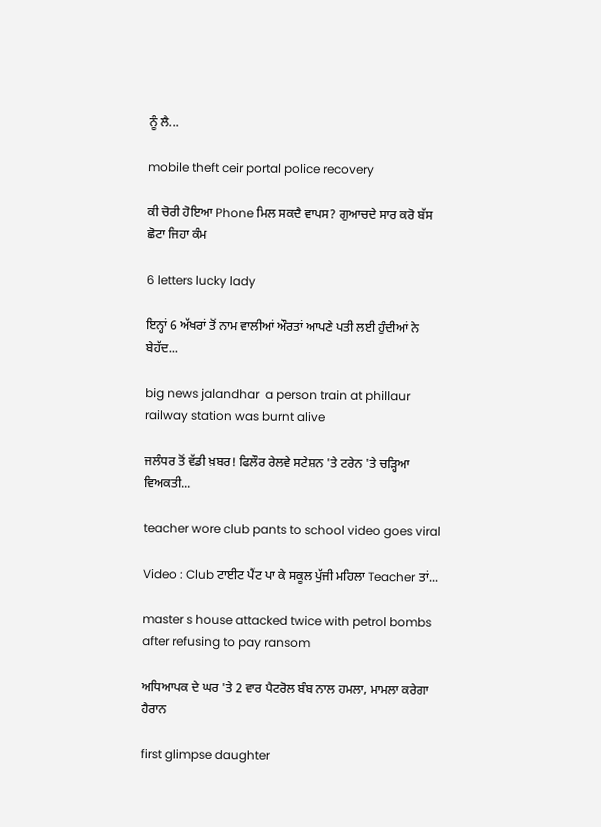ਨੂੰ ਲੈ...

mobile theft ceir portal police recovery

ਕੀ ਚੋਰੀ ਹੋਇਆ Phone ਮਿਲ ਸਕਦੈ ਵਾਪਸ? ਗੁਆਚਦੇ ਸਾਰ ਕਰੋ ਬੱਸ ਛੋਟਾ ਜਿਹਾ ਕੰਮ

6 letters lucky lady

ਇਨ੍ਹਾਂ 6 ਅੱਖਰਾਂ ਤੋਂ ਨਾਮ ਵਾਲੀਆਂ ਔਰਤਾਂ ਆਪਣੇ ਪਤੀ ਲਈ ਹੁੰਦੀਆਂ ਨੇ ਬੇਹੱਦ...

big news jalandhar  a person train at phillaur railway station was burnt alive

ਜਲੰਧਰ ਤੋਂ ਵੱਡੀ ਖ਼ਬਰ! ਫਿਲੌਰ ਰੇਲਵੇ ਸਟੇਸ਼ਨ 'ਤੇ ਟਰੇਨ 'ਤੇ ਚੜ੍ਹਿਆ ਵਿਅਕਤੀ...

teacher wore club pants to school video goes viral

Video : Club ਟਾਈਟ ਪੈਂਟ ਪਾ ਕੇ ਸਕੂਲ ਪੁੱਜੀ ਮਹਿਲਾ Teacher ਤਾਂ...

master s house attacked twice with petrol bombs after refusing to pay ransom

ਅਧਿਆਪਕ ਦੇ ਘਰ 'ਤੇ 2 ਵਾਰ ਪੈਟਰੋਲ ਬੰਬ ਨਾਲ ਹਮਲਾ, ਮਾਮਲਾ ਕਰੇਗਾ ਹੈਰਾਨ

first glimpse daughter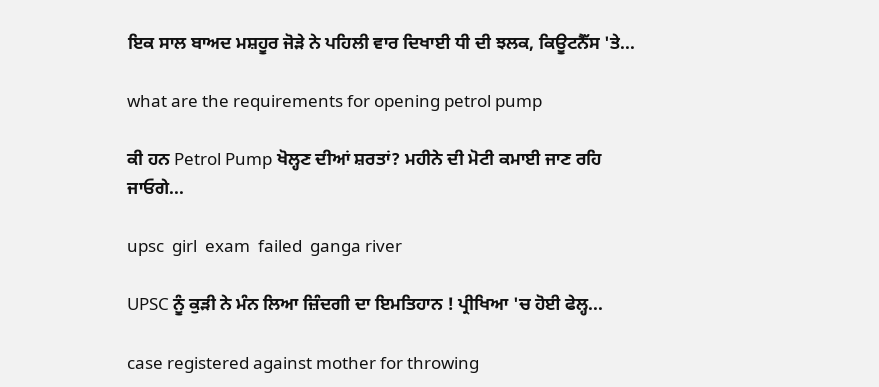ਇਕ ਸਾਲ ਬਾਅਦ ਮਸ਼ਹੂਰ ਜੋੜੇ ਨੇ ਪਹਿਲੀ ਵਾਰ ਦਿਖਾਈ ਧੀ ਦੀ ਝਲਕ, ਕਿਊਟਨੈੱਸ 'ਤੇ...

what are the requirements for opening petrol pump

ਕੀ ਹਨ Petrol Pump ਖੋਲ੍ਹਣ ਦੀਆਂ ਸ਼ਰਤਾਂ? ਮਹੀਨੇ ਦੀ ਮੋਟੀ ਕਮਾਈ ਜਾਣ ਰਹਿ ਜਾਓਗੇ...

upsc  girl  exam  failed  ganga river

UPSC ਨੂੰ ਕੁੜੀ ਨੇ ਮੰਨ ਲਿਆ ਜ਼ਿੰਦਗੀ ਦਾ ਇਮਤਿਹਾਨ ! ਪ੍ਰੀਖਿਆ 'ਚ ਹੋਈ ਫੇਲ੍ਹ...

case registered against mother for throwing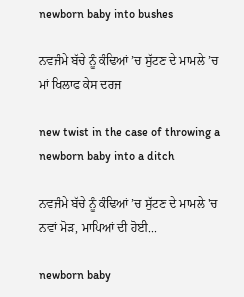newborn baby into bushes

ਨਵਜੰਮੇ ਬੱਚੇ ਨੂੰ ਕੰਢਿਆਂ ’ਚ ਸੁੱਟਣ ਦੇ ਮਾਮਲੇ ’ਚ ਮਾਂ ਖਿਲਾਫ ਕੇਸ ਦਰਜ

new twist in the case of throwing a newborn baby into a ditch

ਨਵਜੰਮੇ ਬੱਚੇ ਨੂੰ ਕੰਢਿਆਂ ’ਚ ਸੁੱਟਣ ਦੇ ਮਾਮਲੇ 'ਚ ਨਵਾਂ ਮੋੜ, ਮਾਪਿਆਂ ਦੀ ਹੋਈ...

newborn baby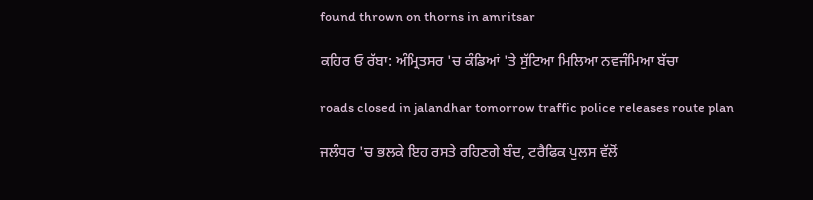found thrown on thorns in amritsar

ਕਹਿਰ ਓ ਰੱਬਾ: ਅੰਮ੍ਰਿਤਸਰ 'ਚ ਕੰਡਿਆਂ 'ਤੇ ਸੁੱਟਿਆ ਮਿਲਿਆ ਨਵਜੰਮਿਆ ਬੱਚਾ

roads closed in jalandhar tomorrow traffic police releases route plan

ਜਲੰਧਰ 'ਚ ਭਲਕੇ ਇਹ ਰਸਤੇ ਰਹਿਣਗੇ ਬੰਦ, ਟਰੈਫਿਕ ਪੁਲਸ ਵੱਲੋਂ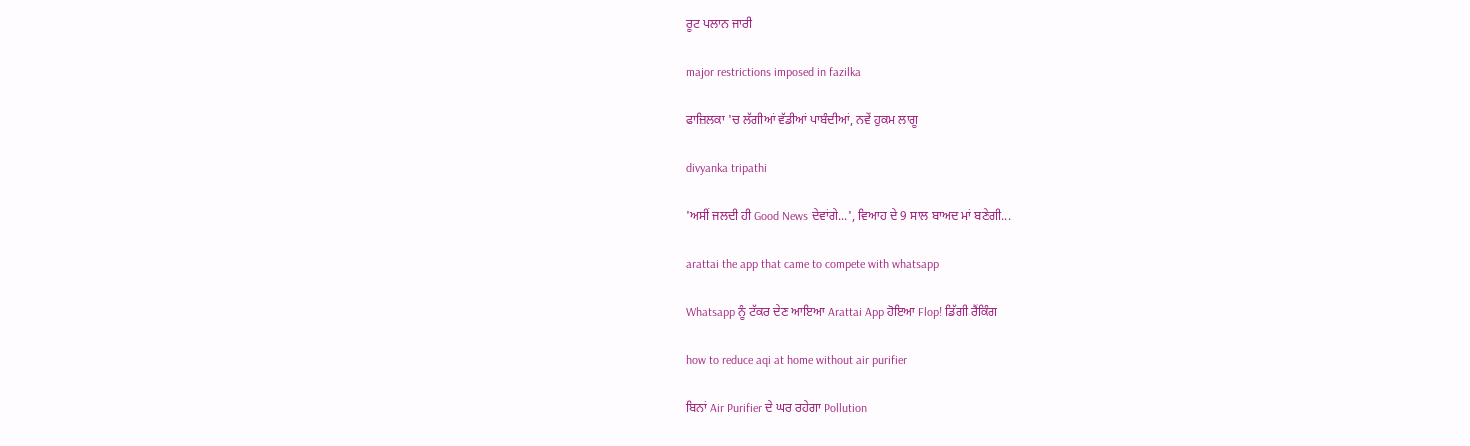ਰੂਟ ਪਲਾਨ ਜਾਰੀ

major restrictions imposed in fazilka

ਫਾਜ਼ਿਲਕਾ 'ਚ ਲੱਗੀਆਂ ਵੱਡੀਆਂ ਪਾਬੰਦੀਆਂ, ਨਵੇਂ ਹੁਕਮ ਲਾਗੂ

divyanka tripathi

'ਅਸੀਂ ਜਲਦੀ ਹੀ Good News ਦੇਵਾਂਗੇ...', ਵਿਆਹ ਦੇ 9 ਸਾਲ ਬਾਅਦ ਮਾਂ ਬਣੇਗੀ...

arattai the app that came to compete with whatsapp

Whatsapp ਨੂੰ ਟੱਕਰ ਦੇਣ ਆਇਆ Arattai App ਹੋਇਆ Flop! ਡਿੱਗੀ ਰੈਂਕਿੰਗ

how to reduce aqi at home without air purifier

ਬਿਨਾਂ Air Purifier ਦੇ ਘਰ ਰਹੇਗਾ Pollution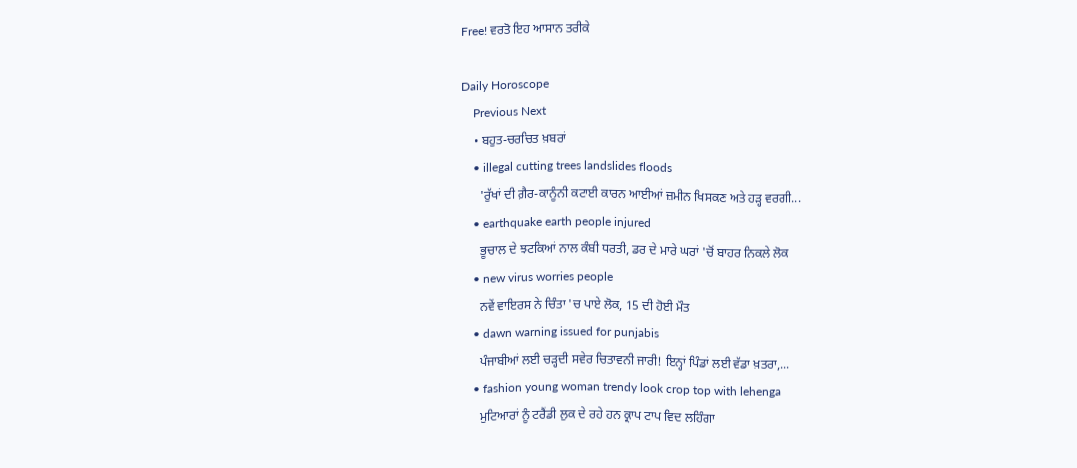Free! ਵਰਤੋ ਇਹ ਆਸਾਨ ਤਰੀਕੇ

Daily Horoscope
    Previous Next
    • ਬਹੁਤ-ਚਰਚਿਤ ਖ਼ਬਰਾਂ
    • illegal cutting trees landslides floods
      'ਰੁੱਖਾਂ ਦੀ ਗ਼ੈਰ-ਕਾਨੂੰਨੀ ਕਟਾਈ ਕਾਰਨ ਆਈਆਂ ਜ਼ਮੀਨ ਖਿਸਕਣ ਅਤੇ ਹੜ੍ਹ ਵਰਗੀ...
    • earthquake earth people injured
      ਭੂਚਾਲ ਦੇ ਝਟਕਿਆਂ ਨਾਲ ਕੰਬੀ ਧਰਤੀ, ਡਰ ਦੇ ਮਾਰੇ ਘਰਾਂ 'ਚੋਂ ਬਾਹਰ ਨਿਕਲੇ ਲੋਕ
    • new virus worries people
      ਨਵੇਂ ਵਾਇਰਸ ਨੇ ਚਿੰਤਾ 'ਚ ਪਾਏ ਲੋਕ, 15 ਦੀ ਹੋਈ ਮੌਤ
    • dawn warning issued for punjabis
      ਪੰਜਾਬੀਆਂ ਲਈ ਚੜ੍ਹਦੀ ਸਵੇਰ ਚਿਤਾਵਨੀ ਜਾਰੀ! ਇਨ੍ਹਾਂ ਪਿੰਡਾਂ ਲਈ ਵੱਡਾ ਖ਼ਤਰਾ,...
    • fashion young woman trendy look crop top with lehenga
      ਮੁਟਿਆਰਾਂ ਨੂੰ ਟਰੈਂਡੀ ਲੁਕ ਦੇ ਰਹੇ ਹਨ ਕ੍ਰਾਪ ਟਾਪ ਵਿਦ ਲਹਿੰਗਾ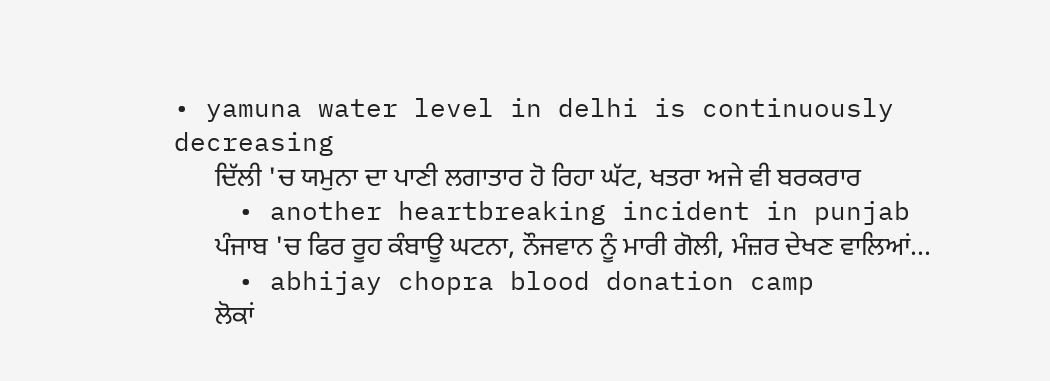• yamuna water level in delhi is continuously decreasing
      ਦਿੱਲੀ 'ਚ ਯਮੁਨਾ ਦਾ ਪਾਣੀ ਲਗਾਤਾਰ ਹੋ ਰਿਹਾ ਘੱਟ, ਖਤਰਾ ਅਜੇ ਵੀ ਬਰਕਰਾਰ
    • another heartbreaking incident in punjab
      ਪੰਜਾਬ 'ਚ ਫਿਰ ਰੂਹ ਕੰਬਾਊ ਘਟਨਾ, ਨੌਜਵਾਨ ਨੂੰ ਮਾਰੀ ਗੋਲੀ, ਮੰਜ਼ਰ ਦੇਖਣ ਵਾਲਿਆਂ...
    • abhijay chopra blood donation camp
      ਲੋਕਾਂ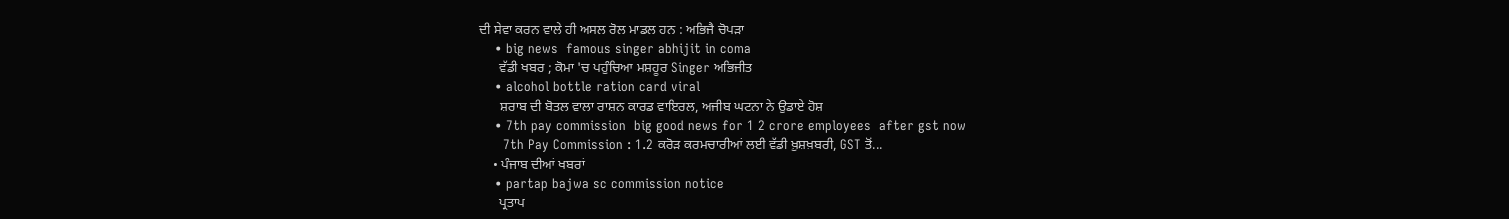ਦੀ ਸੇਵਾ ਕਰਨ ਵਾਲੇ ਹੀ ਅਸਲ ਰੋਲ ਮਾਡਲ ਹਨ : ਅਭਿਜੈ ਚੋਪੜਾ
    • big news  famous singer abhijit in coma
      ਵੱਡੀ ਖਬਰ ; ਕੋਮਾ 'ਚ ਪਹੁੰਚਿਆ ਮਸ਼ਹੂਰ Singer ਅਭਿਜੀਤ
    • alcohol bottle ration card viral
      ਸ਼ਰਾਬ ਦੀ ਬੋਤਲ ਵਾਲਾ ਰਾਸ਼ਨ ਕਾਰਡ ਵਾਇਰਲ, ਅਜੀਬ ਘਟਨਾ ਨੇ ਉਡਾਏ ਹੋਸ਼
    • 7th pay commission  big good news for 1 2 crore employees  after gst now
      7th Pay Commission : 1.2 ਕਰੋੜ ਕਰਮਚਾਰੀਆਂ ਲਈ ਵੱਡੀ ਖ਼ੁਸ਼ਖ਼ਬਰੀ, GST ਤੋਂ...
    • ਪੰਜਾਬ ਦੀਆਂ ਖਬਰਾਂ
    • partap bajwa sc commission notice
      ਪ੍ਰਤਾਪ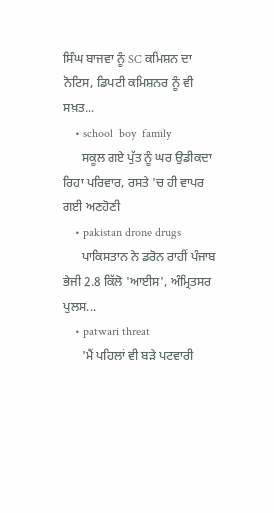ਸਿੰਘ ਬਾਜਵਾ ਨੂੰ SC ਕਮਿਸ਼ਨ ਦਾ ਨੋਟਿਸ, ਡਿਪਟੀ ਕਮਿਸ਼ਨਰ ਨੂੰ ਵੀ ਸਖ਼ਤ...
    • school  boy  family
      ਸਕੂਲ ਗਏ ਪੁੱਤ ਨੂੰ ਘਰ ਉਡੀਕਦਾ ਰਿਹਾ ਪਰਿਵਾਰ, ਰਸਤੇ 'ਚ ਹੀ ਵਾਪਰ ਗਈ ਅਣਹੋਣੀ
    • pakistan drone drugs
      ਪਾਕਿਸਤਾਨ ਨੇ ਡਰੋਨ ਰਾਹੀਂ ਪੰਜਾਬ ਭੇਜੀ 2.8 ਕਿੱਲੋ 'ਆਈਸ', ਅੰਮ੍ਰਿਤਸਰ ਪੁਲਸ...
    • patwari threat
      'ਮੈਂ ਪਹਿਲਾਂ ਵੀ ਬੜੇ ਪਟਵਾਰੀ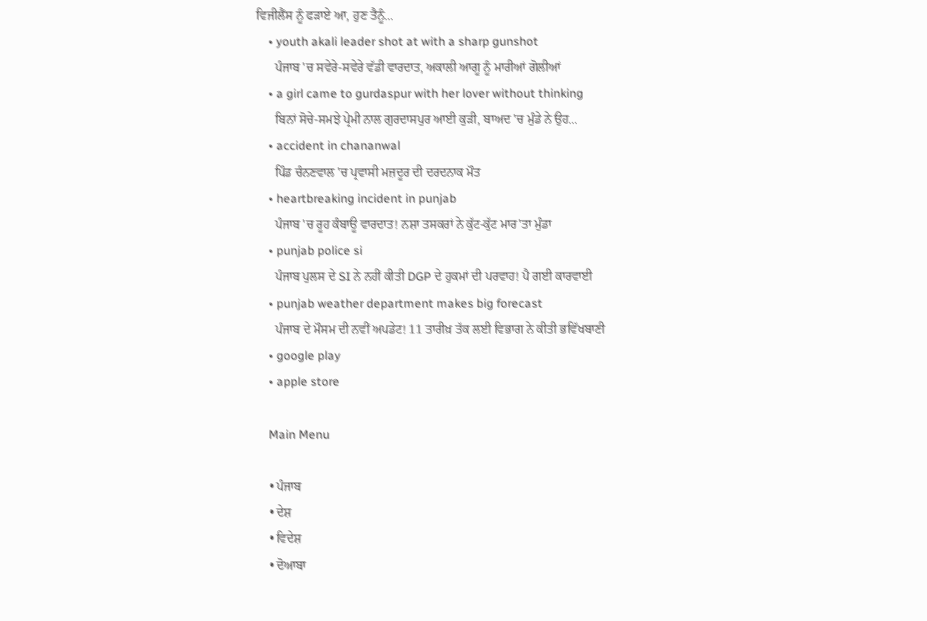ਵਿਜੀਲੈਂਸ ਨੂੰ ਫੜਾਏ ਆ, ਹੁਣ ਤੈਨੂੰ...
    • youth akali leader shot at with a sharp gunshot
      ਪੰਜਾਬ 'ਚ ਸਵੇਰੇ-ਸਵੇਰੇ ਵੱਡੀ ਵਾਰਦਾਤ, ਅਕਾਲੀ ਆਗੂ ਨੂੰ ਮਾਰੀਆਂ ਗੋਲੀਆਂ
    • a girl came to gurdaspur with her lover without thinking
      ਬਿਨਾਂ ਸੋਚੇ-ਸਮਝੇ ਪ੍ਰੇਮੀ ਨਾਲ ਗੁਰਦਾਸਪੁਰ ਆਈ ਕੁੜੀ, ਬਾਅਦ 'ਚ ਮੁੰਡੇ ਨੇ ਉਹ...
    • accident in chananwal
      ਪਿੰਡ ਚੰਨਣਵਾਲ 'ਚ ਪ੍ਰਵਾਸੀ ਮਜ਼ਦੂਰ ਦੀ ਦਰਦਨਾਕ ਮੌਤ
    • heartbreaking incident in punjab
      ਪੰਜਾਬ 'ਚ ਰੂਹ ਕੰਬਾਊ ਵਾਰਦਾਤ! ਨਸ਼ਾ ਤਸਕਰਾਂ ਨੇ ਕੁੱਟ-ਕੁੱਟ ਮਾਰ'ਤਾ ਮੁੰਡਾ
    • punjab police si
      ਪੰਜਾਬ ਪੁਲਸ ਦੇ SI ਨੇ ਨਹੀਂ ਕੀਤੀ DGP ਦੇ ਹੁਕਮਾਂ ਦੀ ਪਰਵਾਹ! ਪੈ ਗਈ ਕਾਰਵਾਈ
    • punjab weather department makes big forecast
      ਪੰਜਾਬ ਦੇ ਮੌਸਮ ਦੀ ਨਵੀਂ ਅਪਡੇਟ! 11 ਤਾਰੀਖ਼ ਤੱਕ ਲਈ ਵਿਭਾਗ ਨੇ ਕੀਤੀ ਭਵਿੱਖਬਾਣੀ
    • google play
    • apple store

    Main Menu

    • ਪੰਜਾਬ
    • ਦੇਸ਼
    • ਵਿਦੇਸ਼
    • ਦੋਆਬਾ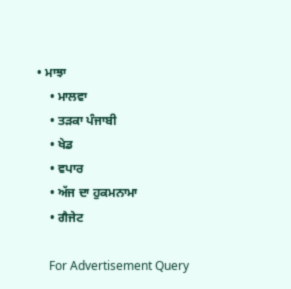• ਮਾਝਾ
    • ਮਾਲਵਾ
    • ਤੜਕਾ ਪੰਜਾਬੀ
    • ਖੇਡ
    • ਵਪਾਰ
    • ਅੱਜ ਦਾ ਹੁਕਮਨਾਮਾ
    • ਗੈਜੇਟ

    For Advertisement Query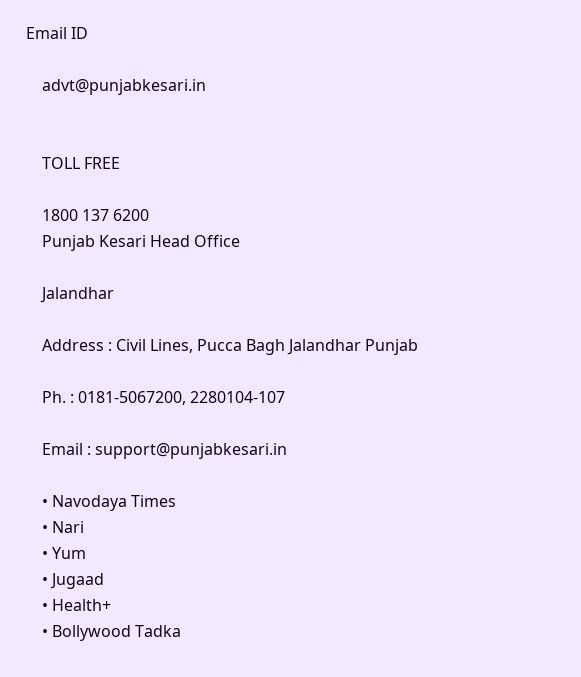Email ID

    advt@punjabkesari.in


    TOLL FREE

    1800 137 6200
    Punjab Kesari Head Office

    Jalandhar

    Address : Civil Lines, Pucca Bagh Jalandhar Punjab

    Ph. : 0181-5067200, 2280104-107

    Email : support@punjabkesari.in

    • Navodaya Times
    • Nari
    • Yum
    • Jugaad
    • Health+
    • Bollywood Tadka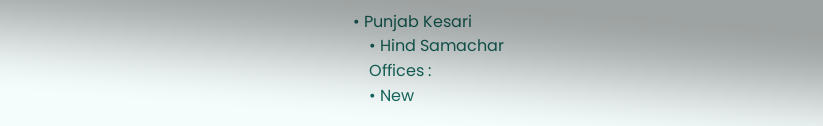• Punjab Kesari
    • Hind Samachar
    Offices :
    • New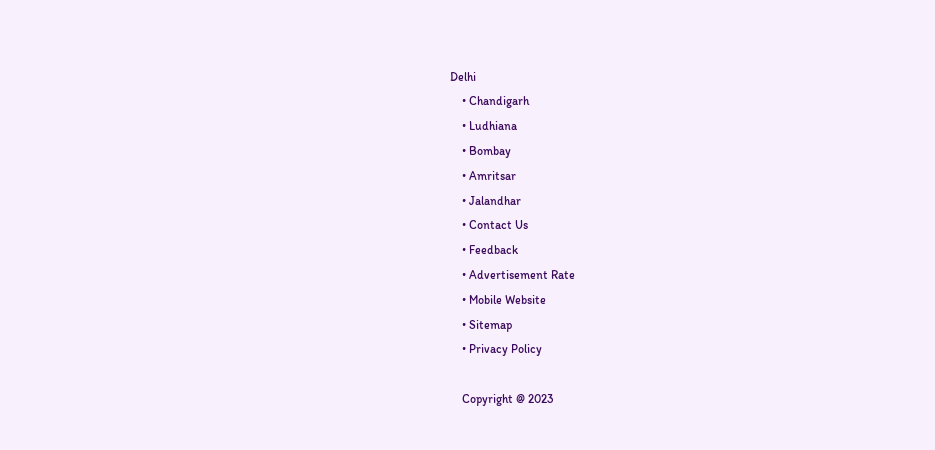Delhi
    • Chandigarh
    • Ludhiana
    • Bombay
    • Amritsar
    • Jalandhar
    • Contact Us
    • Feedback
    • Advertisement Rate
    • Mobile Website
    • Sitemap
    • Privacy Policy

    Copyright @ 2023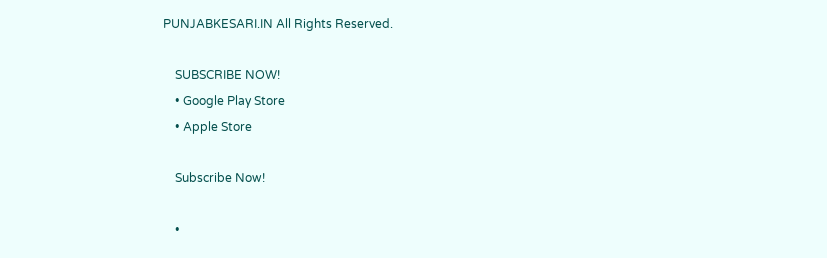PUNJABKESARI.IN All Rights Reserved.

    SUBSCRIBE NOW!
    • Google Play Store
    • Apple Store

    Subscribe Now!

    •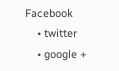Facebook
    • twitter
    • google +